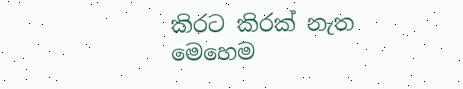කිරට කිරක් නැත මෙහෙම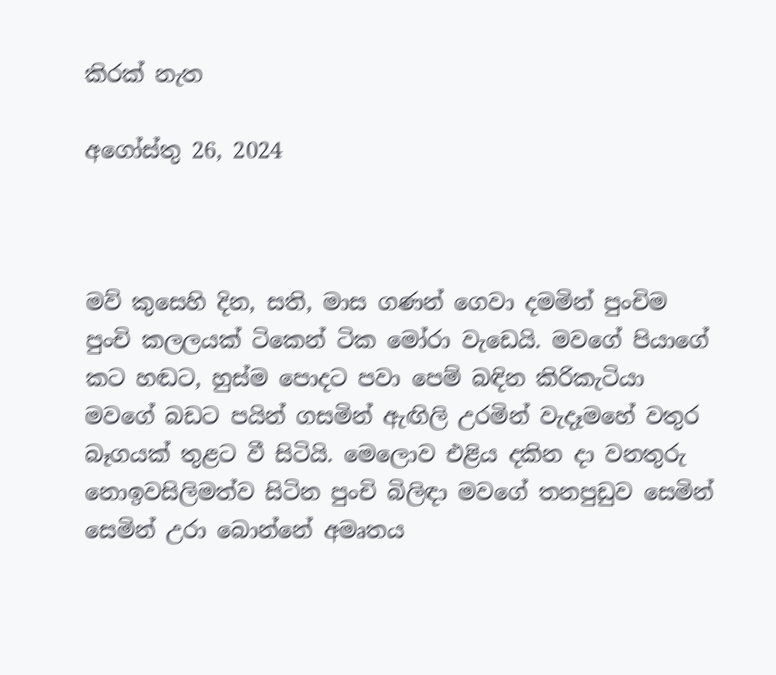කිරක් නැත

අගෝස්තු 26, 2024



මව් කුසෙහි දින, සති, මාස ගණන් ගෙවා දමමින් පුංචිම පුංචි කලලයක් ටිකෙන් ටික මෝරා වැඩෙයි. මවගේ පියාගේ කට හඬට, හුස්ම පොදට පවා පෙම් බඳින කිරිකැටියා මවගේ බඩට පයින් ගසමින් ඇඟිලි උරමින් වැදෑමහේ වතුර බෑගයක් තුළට වී සිටියි. මෙලොව එළිය දකින දා වනතුරු නොඉවසිලිමත්ව සිටින පුංචි බිලිඳා මවගේ තනපුඩුව සෙමින් සෙමින් උරා බොන්නේ අමෘතය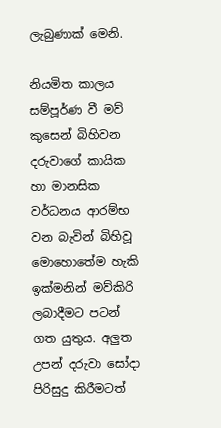ලැබුණාක් මෙනි.

නියමිත කාලය සම්පූර්ණ වී මව් කුසෙන් බිහිවන දරුවාගේ කායික හා මානසික වර්ධනය ආරම්භ වන බැවින් බිහිවූ මොහොතේම හැකි ඉක්මනින් මව්කිරි ලබාදීමට පටන් ගත යුතුය. අලුත උපන් දරුවා සෝදා පිරිසුදු කිරීමටත්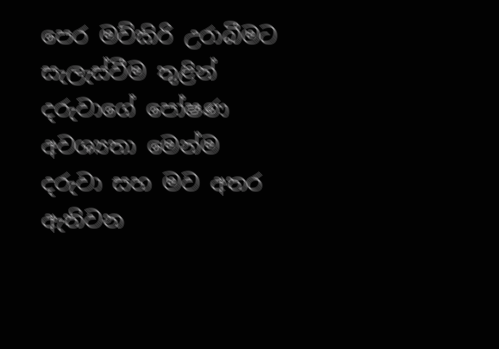පෙර මව්කිරි උරාබීමට සැලැස්වීම තුළින් දරුවාගේ පෝෂණ අවශ්‍යතා මෙන්ම දරුවා සහ මව අතර ඇතිවන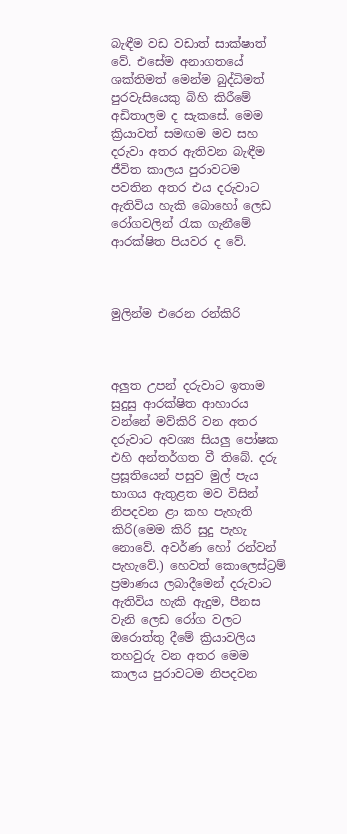බැඳීම වඩ වඩාත් සාක්ෂාත් වේ. එසේම අනාගතයේ ශක්තිමත් මෙන්ම බුද්ධිමත් පුරවැසියෙකු බිහි කිරීමේ අඩිතාලම ද සැකසේ. මෙම ක්‍රියාවත් සමඟම මව සහ දරුවා අතර ඇතිවන බැඳීම ජීවිත කාලය පුරාවටම පවතින අතර එය දරුවාට ඇතිවිය හැකි බොහෝ ලෙඩ රෝගවලින් රැක ගැනීමේ ආරක්ෂිත පියවර ද වේ.



මුලින්ම එරෙන රන්කිරි



අලුත උපන් දරුවාට ඉතාම සුදුසු ආරක්ෂිත ආහාරය වන්නේ මව්කිරි වන අතර දරුවාට අවශ්‍ය සියලු පෝෂක එහි අන්තර්ගත වී තිබේ. දරු ප්‍රසූතියෙන් පසුව මුල් පැය භාගය ඇතුළත මව විසින් නිපදවන ළා කහ පැහැති කිරි(මෙම කිරි සුදු පැහැ නොවේ. අවර්ණ හෝ රන්වන් පැහැවේ.) හෙවත් කොලෙස්ට්‍රම් ප්‍රමාණය ලබාදීමෙන් දරුවාට ඇතිවිය හැකි ඇදුම, පීනස වැනි ලෙඩ රෝග වලට ඔරොත්තු දීමේ ක්‍රියාවලිය තහවුරු වන අතර මෙම කාලය පුරාවටම නිපදවන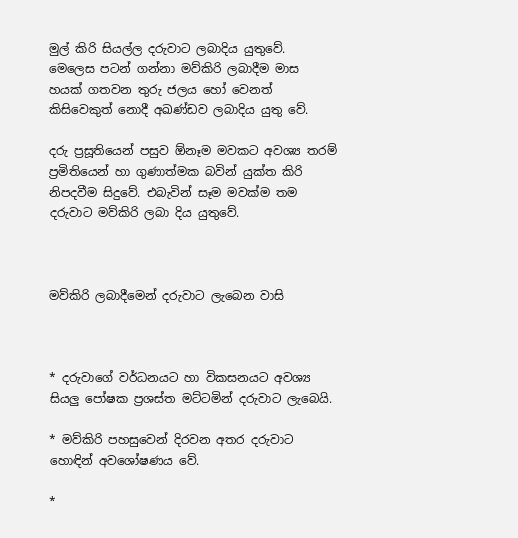මුල් කිරි සියල්ල දරුවාට ලබාදිය යුතුවේ. මෙලෙස පටන් ගන්නා මව්කිරි ලබාදීම මාස හයක් ගතවන තුරු ජලය හෝ වෙනත් කිසිවෙකුත් නොදී අඛණ්ඩව ලබාදිය යුතු වේ.

දරු ප්‍රසූතියෙන් පසුව ඕනෑම මවකට අවශ්‍ය තරම් ප්‍රමිතියෙන් හා ගුණාත්මක බවින් යුක්ත කිරි නිපදවීම සිදුවේ. එබැවින් සෑම මවක්ම තම දරුවාට මව්කිරි ලබා දිය යුතුවේ.



මව්කිරි ලබාදීමෙන් දරුවාට ලැබෙන වාසි



* දරුවාගේ වර්ධනයට හා විකසනයට අවශ්‍ය සියලු පෝෂක ප්‍රශස්ත මට්ටමින් දරුවාට ලැබෙයි.

* මව්කිරි පහසුවෙන් දිරවන අතර දරුවාට හොඳින් අවශෝෂණය වේ.

*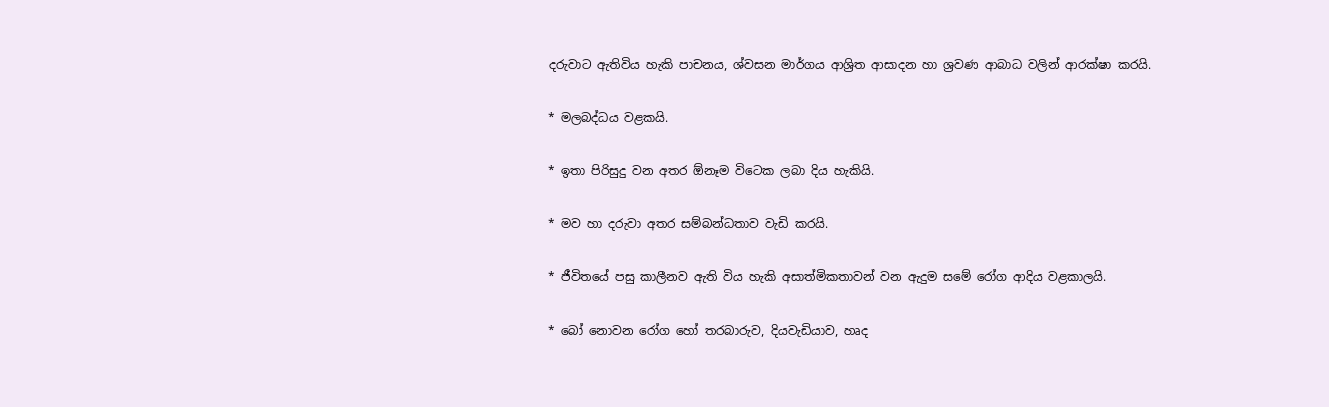දරුවාට ඇතිවිය හැකි පාචනය, ශ්වසන මාර්ගය ආශ්‍රිත ආසාදන හා ශ්‍රවණ ආබාධ වලින් ආරක්ෂා කරයි.

* මලබද්ධය වළකයි.

* ඉතා පිරිසුදු වන අතර ඕනෑම විටෙක ලබා දිය හැකියි.

* මව හා දරුවා අතර සම්බන්ධතාව වැඩි කරයි.

* ජීවිතයේ පසු කාලීනව ඇති විය හැකි අසාත්මිකතාවන් වන ඇදුම සමේ රෝග ආදිය වළකාලයි.

* බෝ නොවන රෝග හෝ තරබාරුව, දියවැඩියාව, හෘද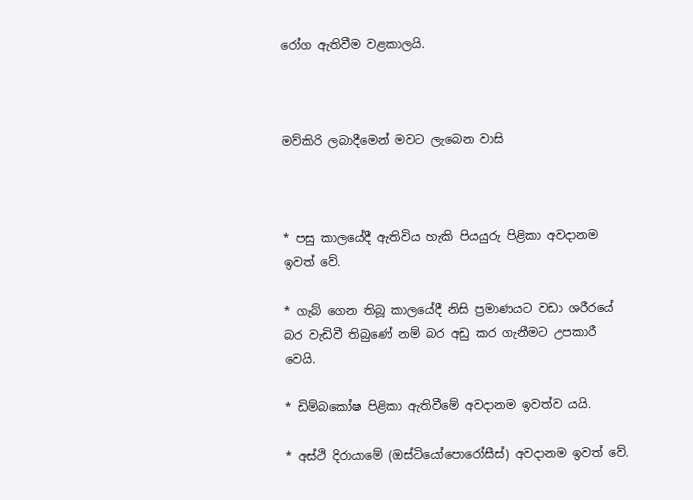රෝග ඇතිවීම වළකාලයි.



මව්කිරි ලබාදීමෙන් මවට ලැබෙන වාසි



* පසු කාලයේදී ඇතිවිය හැකි පියයුරු පිළිකා අවදානම ඉවත් වේ.

* ගැබ් ගෙන තිබූ කාලයේදී නිසි ප්‍රමාණයට වඩා ශරීරයේ බර වැඩිවී තිබුණේ නම් බර අඩු කර ගැනීමට උපකාරී වෙයි.

* ඩිම්බකෝෂ පිළිකා ඇතිවීමේ අවදානම ඉවත්ව යයි.

* අස්ථි දිරායාමේ (ඔස්ටියෝපොරෝසීස්) අවදානම ඉවත් වේ.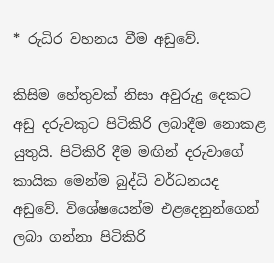* රුධිර වහනය වීම අඩුවේ.

කිසිම හේතුවක් නිසා අවුරුදු දෙකට අඩු දරුවකුට පිටිකිරි ලබාදීම නොකළ යුතුයි. පිටිකිරි දීම මඟින් දරුවාගේ කායික මෙන්ම බුද්ධි වර්ධනයද අඩුවේ. විශේෂයෙන්ම එළදෙනුන්ගෙන් ලබා ගන්නා පිටිකිරි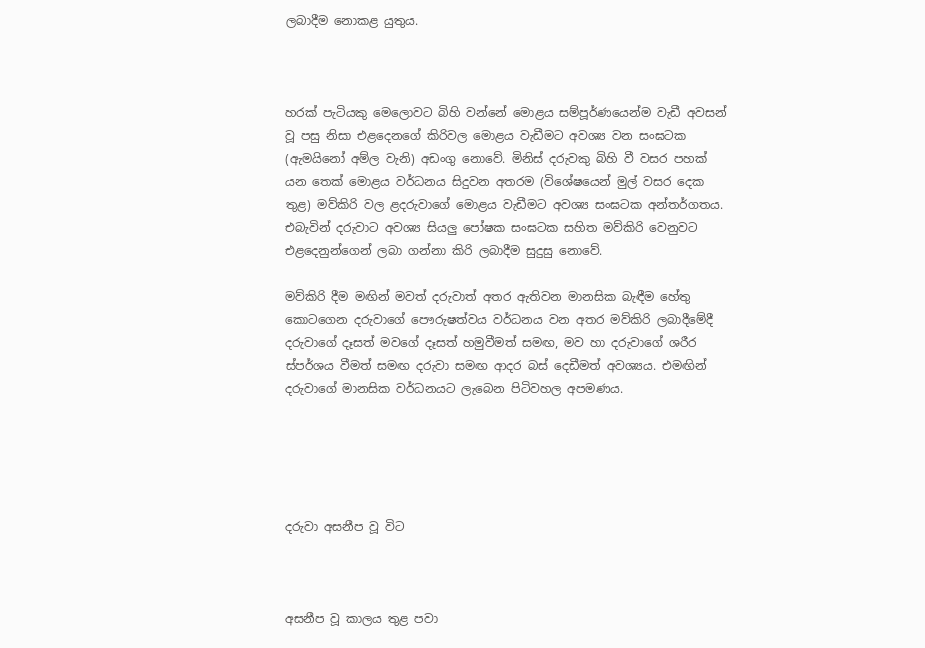ලබාදීම නොකළ යුතුය.



හරක් පැටියකු මෙලොවට බිහි වන්නේ මොළය සම්පූර්ණයෙන්ම වැඩී අවසන් වූ පසු නිසා එළදෙනගේ කිරිවල මොළය වැඩීමට අවශ්‍ය වන සංඝටක (ඇමයිනෝ අම්ල වැනි) අඩංගු නොවේ. මිනිස් දරුවකු බිහි වී වසර පහක් යන තෙක් මොළය වර්ධනය සිදුවන අතරම (විශේෂයෙන් මුල් වසර දෙක තුළ) මව්කිරි වල ළදරුවාගේ මොළය වැඩීමට අවශ්‍ය සංඝටක අන්තර්ගතය. එබැවින් දරුවාට අවශ්‍ය සියලු පෝෂක සංඝටක සහිත මව්කිරි වෙනුවට එළදෙනුන්ගෙන් ලබා ගන්නා කිරි ලබාදීම සුදුසු නොවේ.

මව්කිරි දීම මඟින් මවත් දරුවාත් අතර ඇතිවන මානසික බැඳීම හේතු කොටගෙන දරුවාගේ පෞරුෂත්වය වර්ධනය වන අතර මව්කිරි ලබාදීමේදී දරුවාගේ දෑසත් මවගේ දෑසත් හමුවීමත් සමඟ, මව හා දරුවාගේ ශරීර ස්පර්ශය වීමත් සමඟ දරුවා සමඟ ආදර බස් දෙඩීමත් අවශ්‍යය. එමඟින් දරුවාගේ මානසික වර්ධනයට ලැබෙන පිටිවහල අපමණය.





දරුවා අසනීප වූ විට



අසනීප වූ කාලය තුළ පවා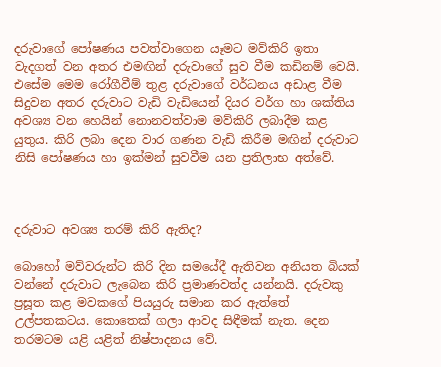දරුවාගේ පෝෂණය පවත්වාගෙන යෑමට මව්කිරි ඉතා වැදගත් වන අතර එමඟින් දරුවාගේ සුව වීම කඩිනම් වෙයි. එසේම මෙම රෝගීවීම් තුළ දරුවාගේ වර්ධනය අඩාළ වීම සිදුවන අතර දරුවාට වැඩි වැඩියෙන් දියර වර්ග හා ශක්තිය අවශ්‍ය වන හෙයින් නොනවත්වාම මව්කිරි ලබාදීම කළ යුතුය. කිරි ලබා දෙන වාර ගණන වැඩි කිරීම මඟින් දරුවාට නිසි පෝෂණය හා ඉක්මන් සුවවීම යන ප්‍රතිලාභ අත්වේ.



දරුවාට අවශ්‍ය තරම් කිරි ඇතිද?

බොහෝ මව්වරුන්ට කිරි දින සමයේදී ඇතිවන අනියත බියක් වන්නේ දරුවාට ලැබෙන කිරි ප්‍රමාණවත්ද යන්නයි. දරුවකු ප්‍රසූත කළ මවකගේ පියයුරු සමාන කර ඇත්තේ උල්පතකටය. කොතෙක් ගලා ආවද සිඳීමක් නැත. දෙන තරමටම යළි යළිත් නිෂ්පාදනය වේ.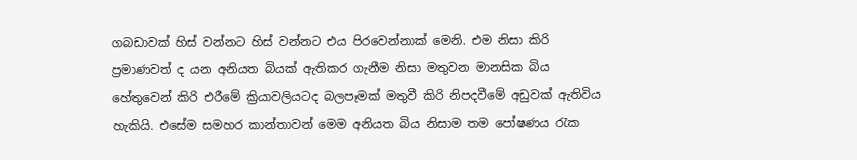ගබඩාවක් හිස් වන්නට හිස් වන්නට එය පිරවෙන්නාක් මෙනි. එම නිසා කිරි ප්‍රමාණවත් ද යන අනියත බියක් ඇතිකර ගැනීම නිසා මතුවන මානසික බිය හේතුවෙන් කිරි එරීමේ ක්‍රියාවලියටද බලපෑමක් මතුවී කිරි නිපදවීමේ අඩුවක් ඇතිවිය හැකියි. එසේම සමහර කාන්තාවන් මෙම අනියත බිය නිසාම තම පෝෂණය රැක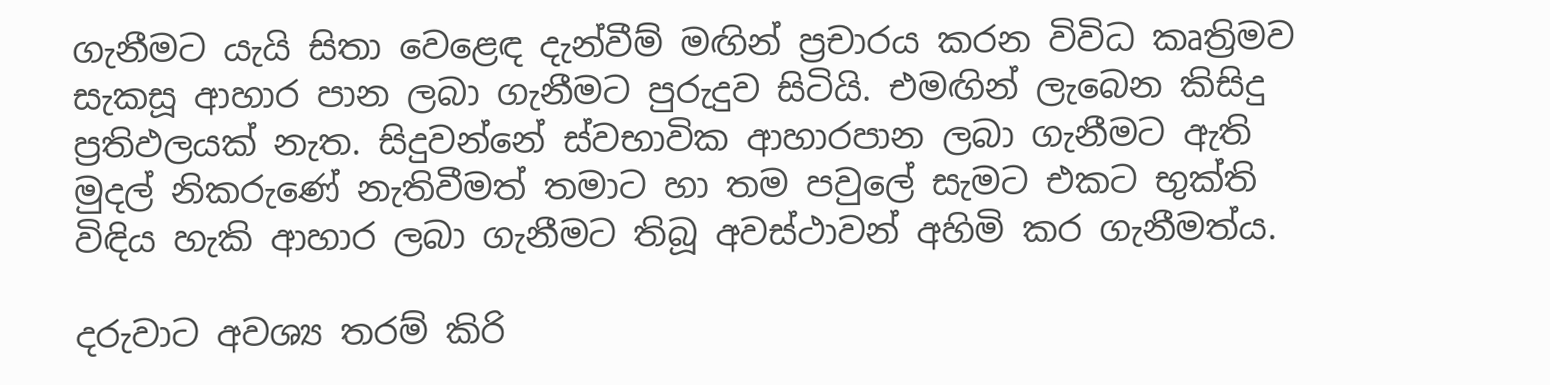ගැනීමට යැයි සිතා වෙළෙඳ දැන්වීම් මඟින් ප්‍රචාරය කරන විවිධ කෘත්‍රිමව සැකසූ ආහාර පාන ලබා ගැනීමට පුරුදුව සිටියි. එමඟින් ලැබෙන කිසිදු ප්‍රතිඵලයක් නැත. සිදුවන්නේ ස්වභාවික ආහාරපාන ලබා ගැනීමට ඇති මුදල් නිකරුණේ නැතිවීමත් තමාට හා තම පවුලේ සැමට එකට භුක්ති විඳිය හැකි ආහාර ලබා ගැනීමට තිබූ අවස්ථාවන් අහිමි කර ගැනීමත්ය.

දරුවාට අවශ්‍ය තරම් කිරි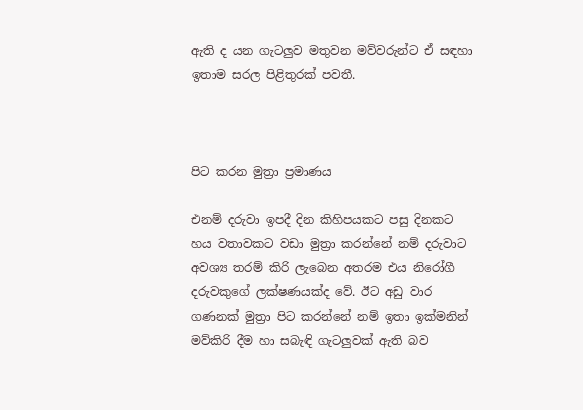ඇති ද යන ගැටලුව මතුවන මව්වරුන්ට ඒ සඳහා ඉතාම සරල පිළිතුරක් පවතී.



පිට කරන මුත්‍රා ප්‍රමාණය

එනම් දරුවා ඉපදී දින කිහිපයකට පසු දිනකට හය වතාවකට වඩා මුත්‍රා කරන්නේ නම් දරුවාට අවශ්‍ය තරම් කිරි ලැබෙන අතරම එය නිරෝගී දරුවකුගේ ලක්ෂණයක්ද වේ. ඊට අඩු වාර ගණනක් මුත්‍රා පිට කරන්නේ නම් ඉතා ඉක්මනින් මව්කිරි දීම හා සබැඳි ගැටලුවක් ඇති බව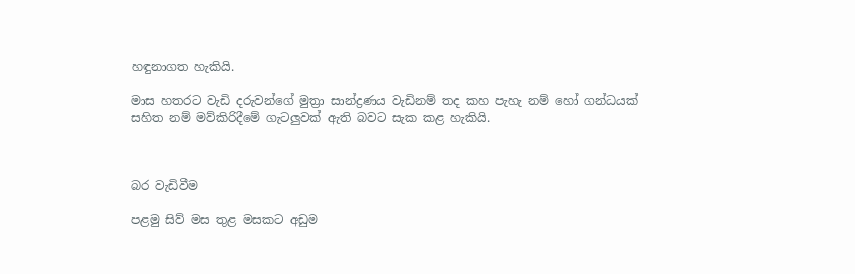හඳුනාගත හැකියි.

මාස හතරට වැඩි දරුවන්ගේ මුත්‍රා සාන්ද්‍රණය වැඩිනම් තද කහ පැහැ නම් හෝ ගන්ධයක් සහිත නම් මව්කිරිදීමේ ගැටලුවක් ඇති බවට සැක කළ හැකියි.



බර වැඩිවීම

පළමු සිව් මස තුළ මසකට අඩුම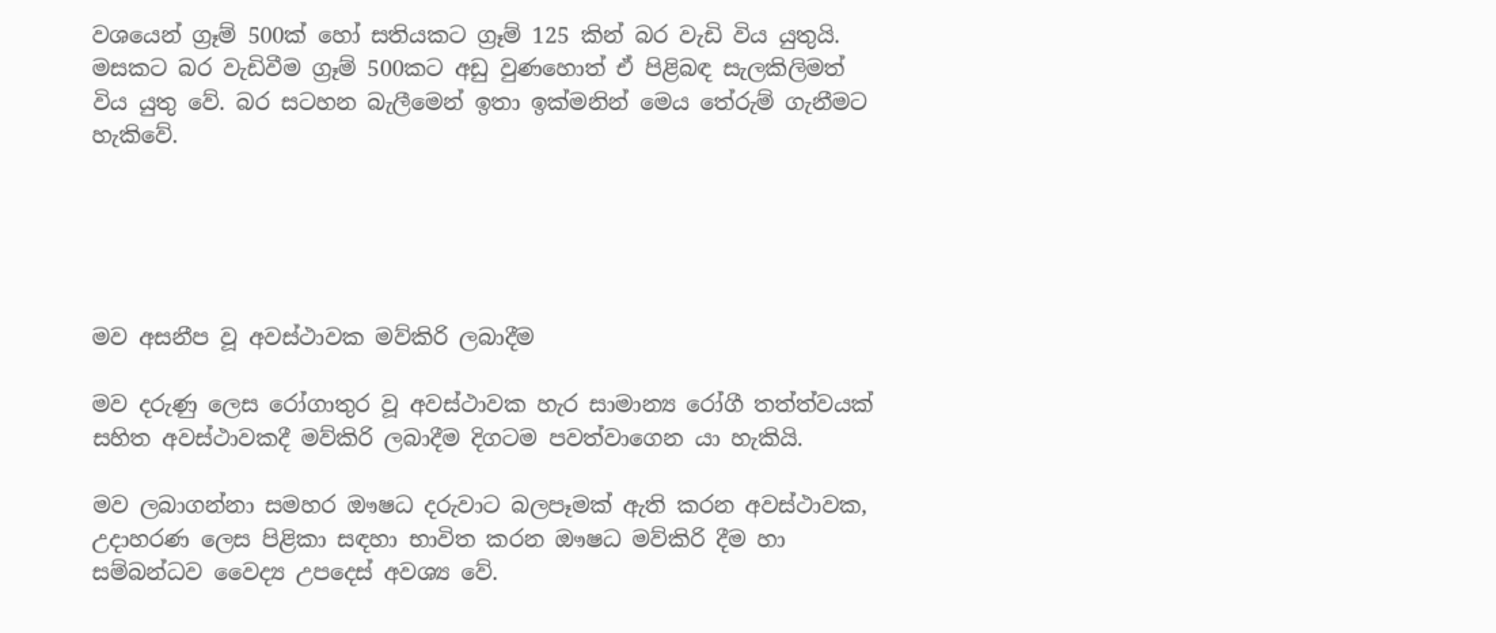වශයෙන් ග්‍රෑම් 500ක් හෝ සතියකට ග්‍රෑම් 125 කින් බර වැඩි විය යුතුයි. මසකට බර වැඩිවීම ග්‍රෑම් 500කට අඩු වුණහොත් ඒ පිළිබඳ සැලකිලිමත් විය යුතු වේ. බර සටහන බැලීමෙන් ඉතා ඉක්මනින් මෙය තේරුම් ගැනීමට හැකිවේ.





මව අසනීප වූ අවස්ථාවක මව්කිරි ලබාදීම

මව දරුණු ලෙස රෝගාතුර වූ අවස්ථාවක හැර සාමාන්‍ය රෝගී තත්ත්වයක් සහිත අවස්ථාවකදී මව්කිරි ලබාදීම දිගටම පවත්වාගෙන යා හැකියි.

මව ලබාගන්නා සමහර ඖෂධ දරුවාට බලපෑමක් ඇති කරන අවස්ථාවක, උදාහරණ ලෙස පිළිකා සඳහා භාවිත කරන ඖෂධ මව්කිරි දීම හා සම්බන්ධව වෛද්‍ය උපදෙස් අවශ්‍ය වේ.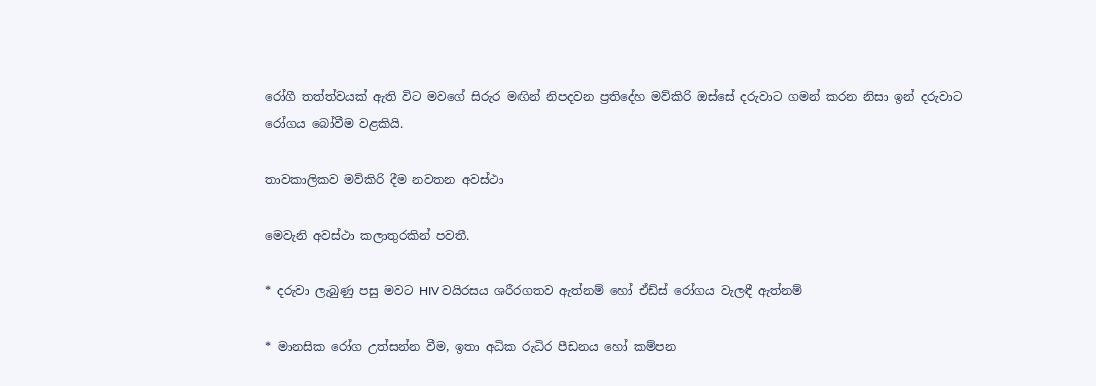රෝගී තත්ත්වයක් ඇති විට මවගේ සිරුර මඟින් නිපදවන ප්‍රතිදේහ මව්කිරි ඔස්සේ දරුවාට ගමන් කරන නිසා ඉන් දරුවාට රෝගය බෝවීම වළකියි.

තාවකාලිකව මව්කිරි දීම නවතන අවස්ථා

මෙවැනි අවස්ථා කලාතුරකින් පවතී.

* දරුවා ලැබුණු පසු මවට HIV වයිරසය ශරීරගතව ඇත්නම් හෝ ඒඩ්ස් රෝගය වැලඳී ඇත්නම්

* මානසික රෝග උත්සන්න වීම, ඉතා අධික රුධිර පීඩනය හෝ කම්පන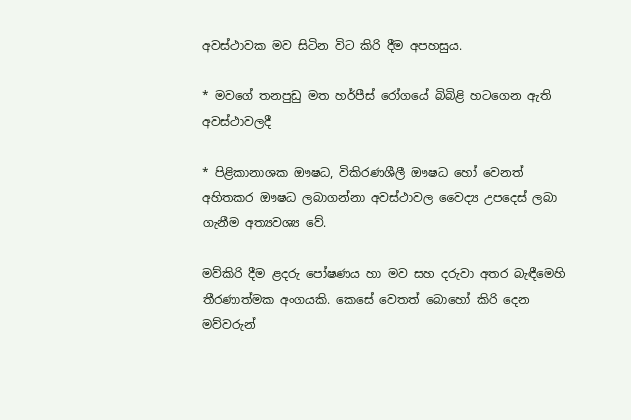අවස්ථාවක මව සිටින විට කිරි දීම අපහසුය.

* මවගේ තනපුඩු මත හර්පීස් රෝගයේ බිබිළි හටගෙන ඇති අවස්ථාවලදී

* පිළිකානාශක ඖෂධ, විකිරණශීලී ඖෂධ හෝ වෙනත් අහිතකර ඖෂධ ලබාගන්නා අවස්ථාවල වෛද්‍ය උපදෙස් ලබා ගැනීම අත්‍යවශ්‍ය වේ.

මව්කිරි දීම ළදරු පෝෂණය හා මව සහ දරුවා අතර බැඳීමෙහි තීරණාත්මක අංගයකි. කෙසේ වෙතත් බොහෝ කිරි දෙන මව්වරුන්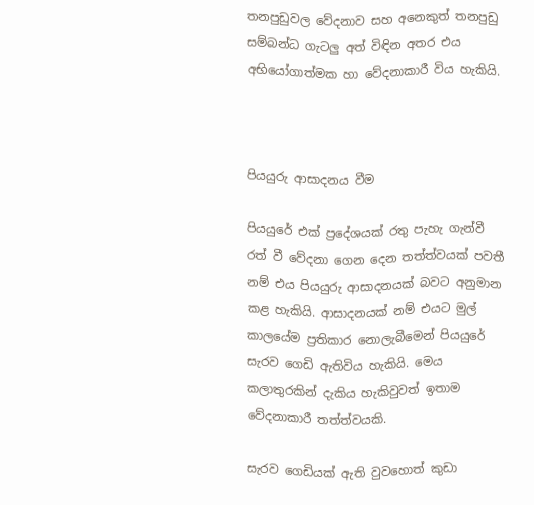තනපුඩුවල වේදනාව සහ අනෙකුත් තනපුඩු සම්බන්ධ ගැටලු අත් විඳින අතර එය අභියෝගාත්මක හා වේදනාකාරී විය හැකියි.



පියයුරු ආසාදනය වීම

පියයුරේ එක් ප්‍රදේශයක් රතු පැහැ ගැන්වී රත් වී වේදනා ගෙන දෙන තත්ත්වයක් පවතී නම් එය පියයුරු ආසාදනයක් බවට අනුමාන කළ හැකියි. ආසාදනයක් නම් එයට මුල් කාලයේම ප්‍රතිකාර නොලැබීමෙන් පියයුරේ සැරව ගෙඩි ඇතිවිය හැකියි. මෙය කලාතුරකින් දැකිය හැකිවුවත් ඉතාම වේදනාකාරී තත්ත්වයකි.

සැරව ගෙඩියක් ඇති වුවහොත් කුඩා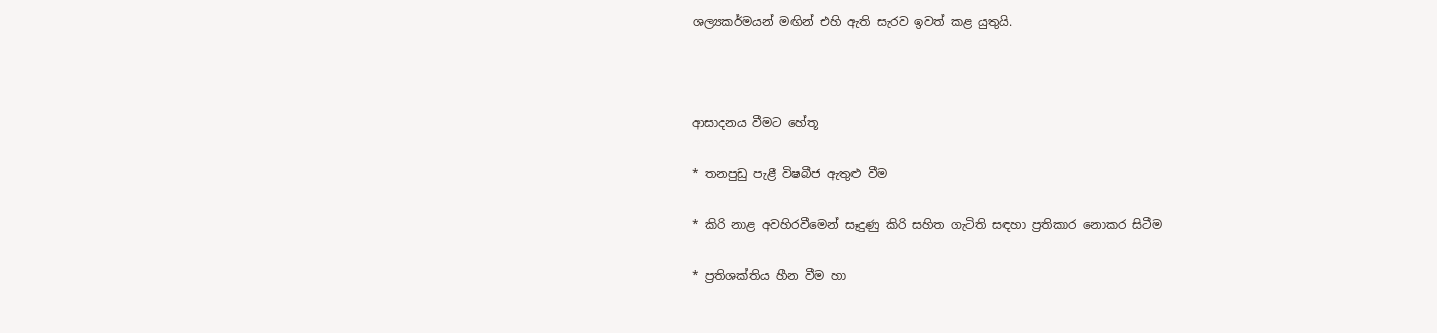ශල්‍යකර්මයන් මඟින් එහි ඇති සැරව ඉවත් කළ යුතුයි.



ආසාදනය වීමට හේතූ

* තනපුඩු පැළී විෂබීජ ඇතුළු වීම

* කිරි නාළ අවහිරවීමෙන් සෑදුණු කිරි සහිත ගැටිති සඳහා ප්‍රතිකාර නොකර සිටීම

* ප්‍රතිශක්තිය හීන වීම හා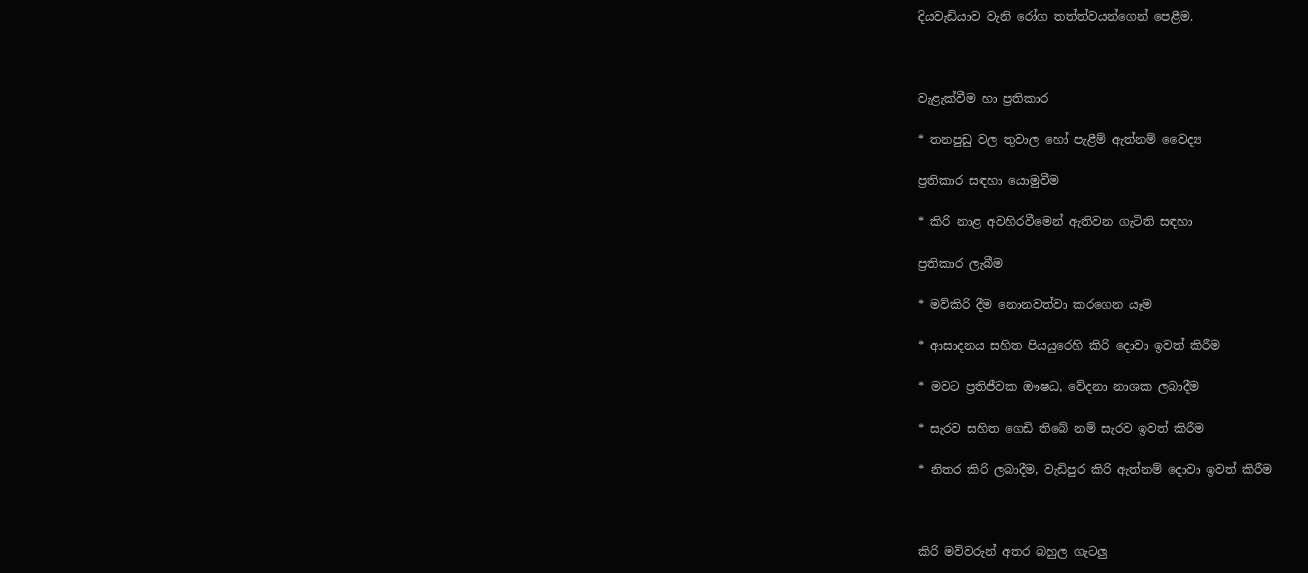දියවැඩියාව වැනි රෝග තත්ත්වයන්ගෙන් පෙළීම.



වැළැක්වීම හා ප්‍රතිකාර

* තනපුඩු වල තුවාල හෝ පැළීම් ඇත්නම් වෛද්‍ය

ප්‍රතිකාර සඳහා යොමුවීම

* කිරි නාළ අවහිරවීමෙන් ඇතිවන ගැටිති සඳහා

ප්‍රතිකාර ලැබීම

* මව්කිරි දීම නොනවත්වා කරගෙන යෑම

* ආසාදනය සහිත පියයුරෙහි කිරි දොවා ඉවත් කිරීම

* මවට ප්‍රතිජීවක ඖෂධ, වේදනා නාශක ලබාදීම

* සැරව සහිත ගෙඩි තිබේ නම් සැරව ඉවත් කිරීම

* නිතර කිරි ලබාදීම, වැඩිපුර කිරි ඇත්නම් දොවා ඉවත් කිරීම



කිරි මව්වරුන් අතර බහුල ගැටලු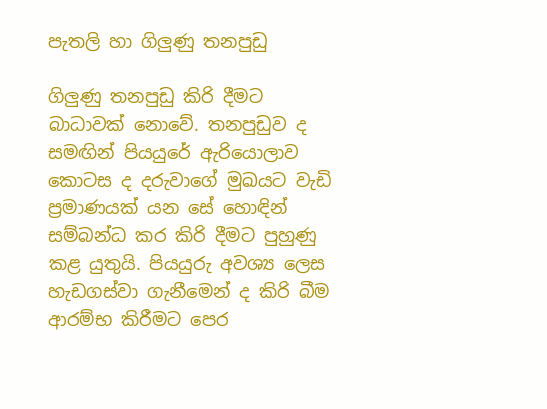පැතලි හා ගිලුණු තනපුඩු

ගිලුණු තනපුඩු කිරි දීමට බාධාවක් නොවේ. තනපුඩුව ද සමඟින් පියයුරේ ඇරියොලාව කොටස ද දරුවාගේ මුඛයට වැඩි ප්‍රමාණයක් යන සේ හොඳින් සම්බන්ධ කර කිරි දීමට පුහුණු කළ යුතුයි. පියයුරු අවශ්‍ය ලෙස හැඩගස්වා ගැනීමෙන් ද කිරි බීම ආරම්භ කිරීමට පෙර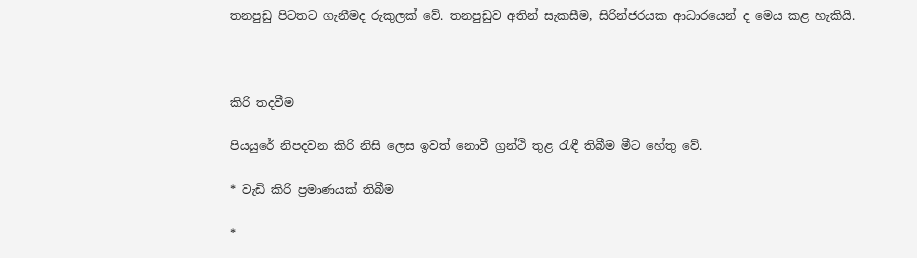තනපුඩු පිටතට ගැනීමද රුකුලක් වේ. තනපුඩුව අතින් සැකසීම, සිරින්ජරයක ආධාරයෙන් ද මෙය කළ හැකියි.



කිරි තදවීම

පියයුරේ නිපදවන කිරි නිසි ලෙස ඉවත් නොවී ග්‍රන්ථි තුළ රැඳී තිබීම මීට හේතු වේ.

* වැඩි කිරි ප්‍රමාණයක් තිබීම

*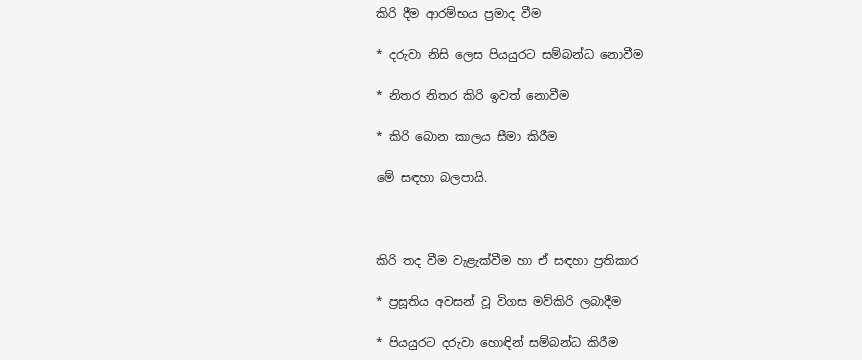කිරි දීම ආරම්භය ප්‍රමාද වීම

* දරුවා නිසි ලෙස පියයුරට සම්බන්ධ නොවීම

* නිතර නිතර කිරි ඉවත් නොවීම

* කිරි බොන කාලය සීමා කිරීම

මේ සඳහා බලපායි.



කිරි තද වීම වැළැක්වීම හා ඒ සඳහා ප්‍රතිකාර

* ප්‍රසූතිය අවසන් වූ විගස මව්කිරි ලබාදීම

* පියයුරට දරුවා හොඳින් සම්බන්ධ කිරීම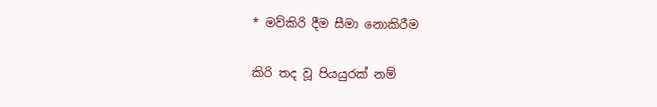* මව්කිරි දීම සීමා නොකිරීම

කිරි තද වූ පියයුරක් නම්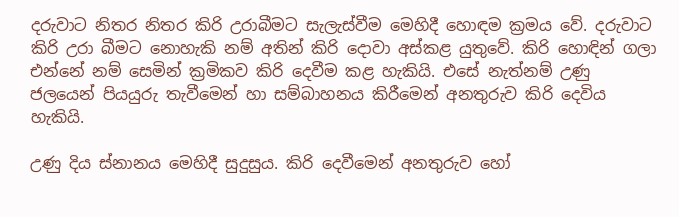දරුවාට නිතර නිතර කිරි උරාබීමට සැලැස්වීම මෙහිදී හොඳම ක්‍රමය වේ. දරුවාට කිරි උරා බීමට නොහැකි නම් අතින් කිරි දොවා අස්කළ යුතුවේ. කිරි හොඳින් ගලා එන්නේ නම් සෙමින් ක්‍රමිකව කිරි දෙවීම කළ හැකියි. එසේ නැත්නම් උණු ජලයෙන් පියයුරු තැවීමෙන් හා සම්බාහනය කිරීමෙන් අනතුරුව කිරි දෙවිය හැකියි.

උණු දිය ස්නානය මෙහිදී සුදුසුය. කිරි දෙවීමෙන් අනතුරුව හෝ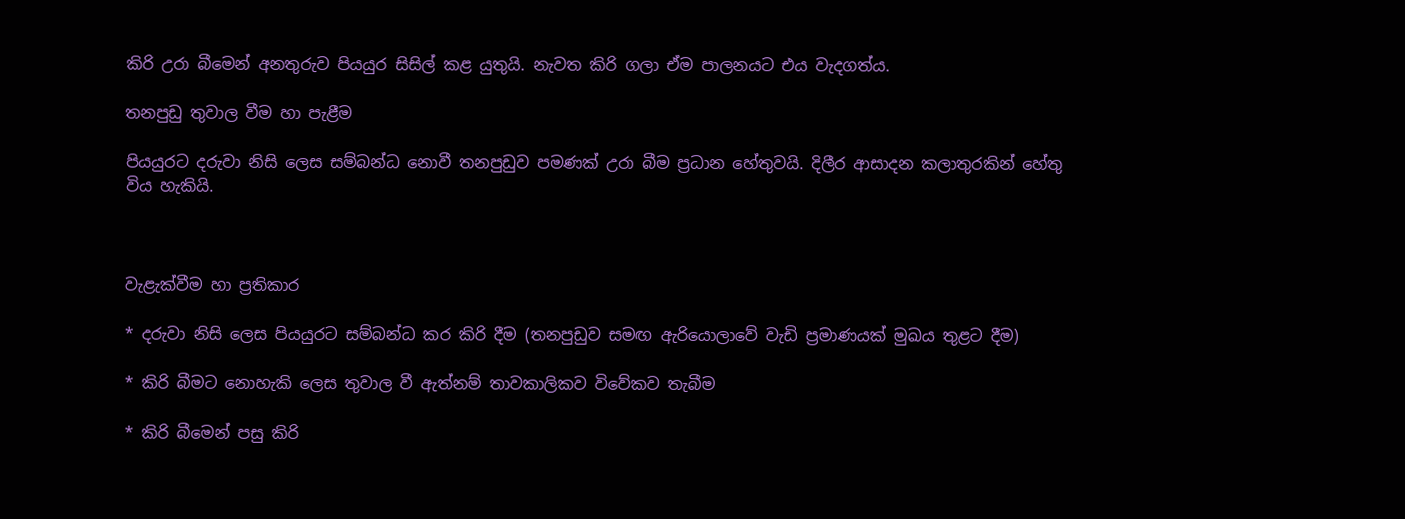කිරි උරා බීමෙන් අනතුරුව පියයුර සිසිල් කළ යුතුයි. නැවත කිරි ගලා ඒම පාලනයට එය වැදගත්ය.

තනපුඩු තුවාල වීම හා පැළීම

පියයුරට දරුවා නිසි ලෙස සම්බන්ධ නොවී තනපුඩුව පමණක් උරා බීම ප්‍රධාන හේතුවයි. දිලීර ආසාදන කලාතුරකින් හේතු විය හැකියි.



වැළැක්වීම හා ප්‍රතිකාර

* දරුවා නිසි ලෙස පියයුරට සම්බන්ධ කර කිරි දීම (තනපුඩුව සමඟ ඇරියොලාවේ වැඩි ප්‍රමාණයක් මුඛය තුළට දීම)

* කිරි බීමට නොහැකි ලෙස තුවාල වී ඇත්නම් තාවකාලිකව විවේකව තැබීම

* කිරි බීමෙන් පසු කිරි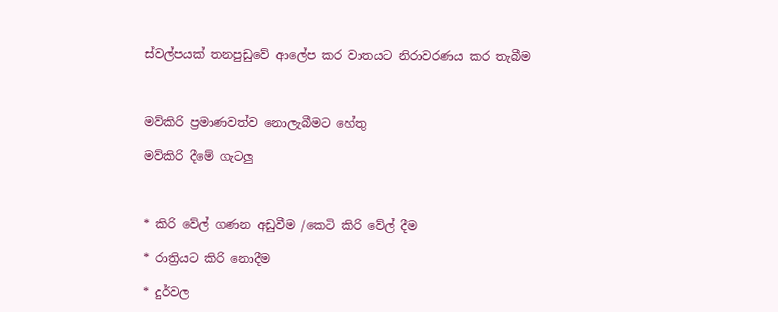ස්වල්පයක් තනපුඩුවේ ආලේප කර වාතයට නිරාවරණය කර තැබීම



මව්කිරි ප්‍රමාණවත්ව නොලැබීමට හේතු

මව්කිරි දීමේ ගැටලු



* කිරි වේල් ගණන අඩුවීම /කෙටි කිරි වේල් දීම

* රාත්‍රියට කිරි නොදීම

* දුර්වල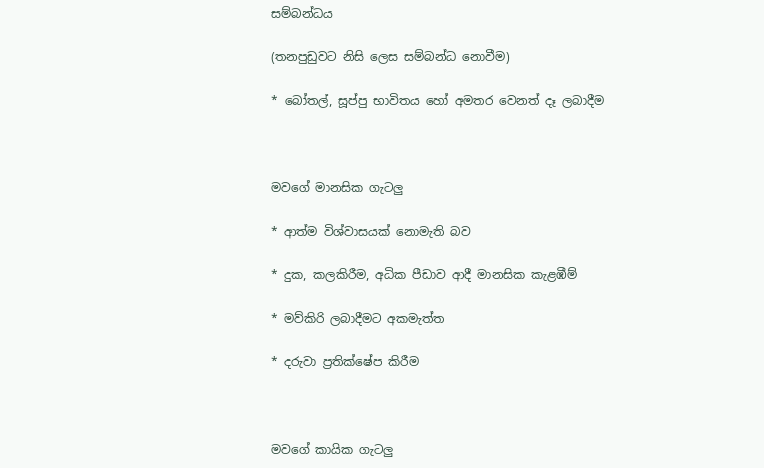සම්බන්ධය

(තනපුඩුවට නිසි ලෙස සම්බන්ධ නොවීම)

* බෝතල්, සූප්පු භාවිතය හෝ අමතර වෙනත් දෑ ලබාදීම



මවගේ මානසික ගැටලු

* ආත්ම විශ්වාසයක් නොමැති බව

* දුක, කලකිරීම, අධික පීඩාව ආදී මානසික කැළඹීම්

* මව්කිරි ලබාදීමට අකමැත්ත

* දරුවා ප්‍රතික්ෂේප කිරීම



මවගේ කායික ගැටලු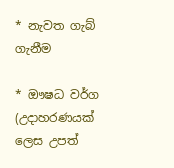* නැවත ගැබ් ගැනීම

* ඖෂධ වර්ග (උදාහරණයක් ලෙස උපත්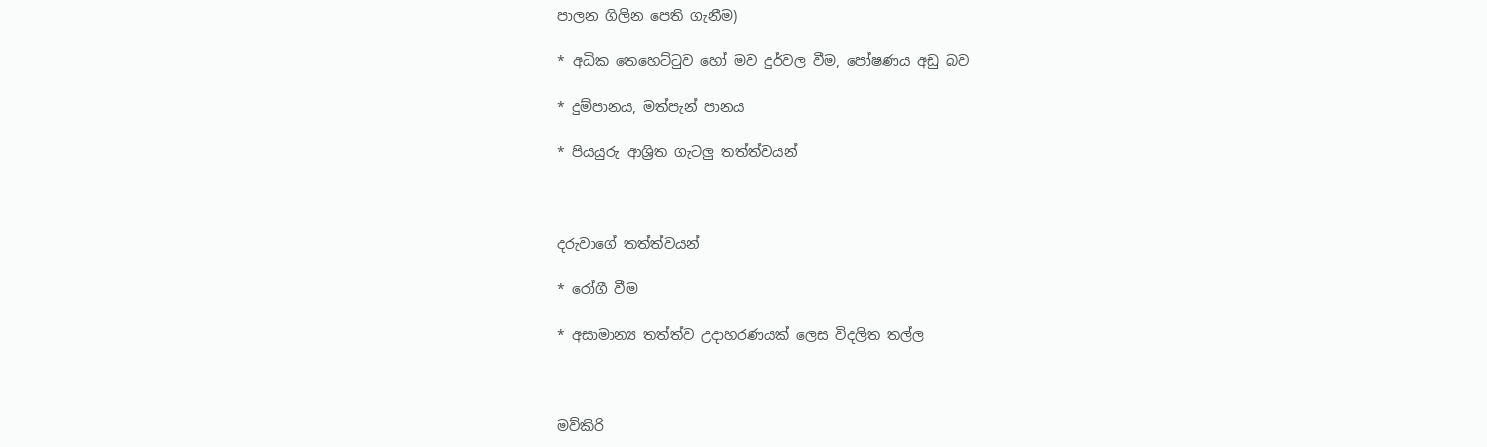පාලන ගිලින පෙති ගැනීම)

* අධික තෙහෙට්ටුව හෝ මව දුර්වල වීම, පෝෂණය අඩු බව

* දුම්පානය, මත්පැන් පානය

* පියයුරු ආශ්‍රිත ගැටලු තත්ත්වයන්



දරුවාගේ තත්ත්වයන්

* රෝගී වීම

* අසාමාන්‍ය තත්ත්ව උදාහරණයක් ලෙස විදලිත තල්ල



මව්කිරි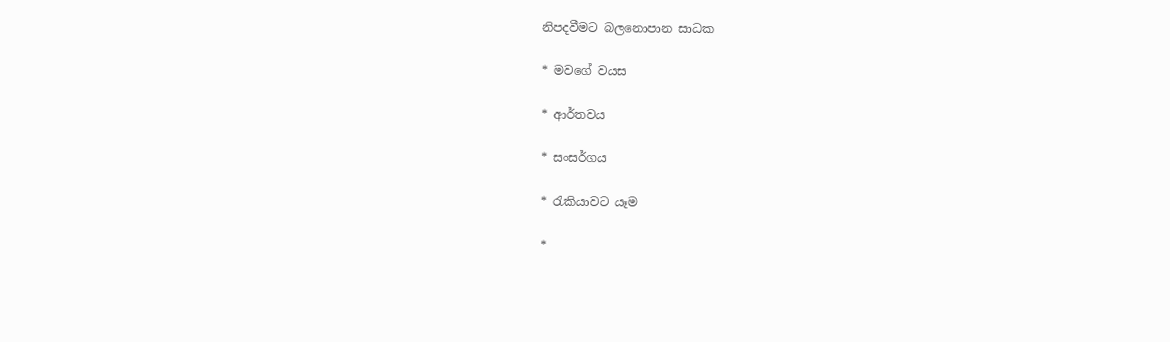නිපදවීමට බලනොපාන සාධක

* මවගේ වයස

* ආර්තවය

* සංසර්ගය

* රැකියාවට යෑම

*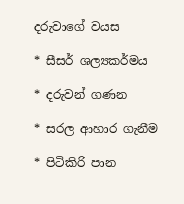දරුවාගේ වයස

* සීසර් ශල්‍යකර්මය

* දරුවන් ගණන

* සරල ආහාර ගැනීම

* පිටිකිරි පාන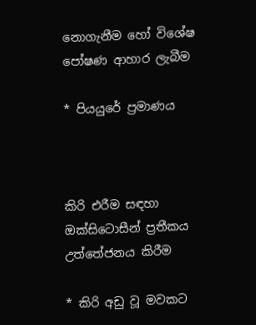නොගැනීම හෝ විශේෂ පෝෂණ ආහාර ලැබීම

* පියයුරේ ප්‍රමාණය



කිරි එරීම සඳහා ඔක්සිටොසීන් ප්‍රතීකය උත්තේජනය කිරීම

* කිරි අඩු වූ මවකට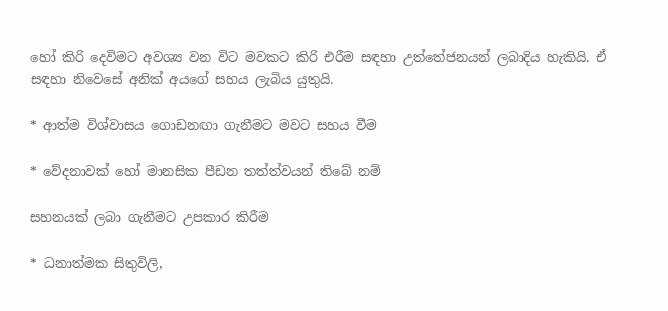හෝ කිරි දෙවිමට අවශ්‍ය වන විට මවකට කිරි එරීම සඳහා උත්තේජනයන් ලබාදිය හැකියි. ඒ සඳහා නිවෙසේ අනික් අයගේ සහය ලැබිය යුතුයි.

* ආත්ම විශ්වාසය ගොඩනඟා ගැනීමට මවට සහය වීම

* වේදනාවක් හෝ මානසික පීඩන තත්ත්වයන් තිබේ නම්

සහනයක් ලබා ගැනීමට උපකාර කිරීම

* ධනාත්මක සිතුවිලි,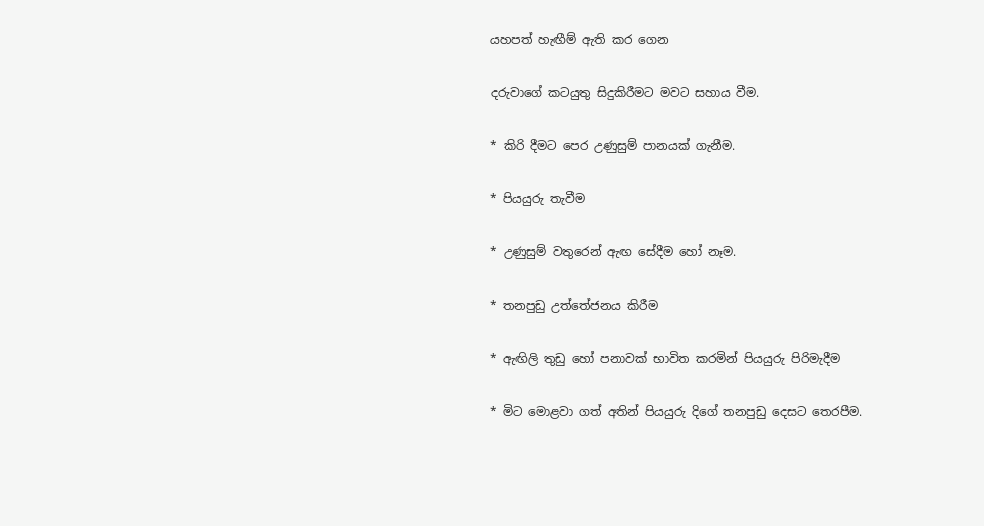යහපත් හැඟීම් ඇති කර ගෙන

දරුවාගේ කටයුතු සිදුකිරීමට මවට සහාය වීම.

* කිරි දීමට පෙර උණුසුම් පානයක් ගැනීම.

* පියයුරු තැවීම

* උණුසුම් වතුරෙන් ඇඟ සේදීම හෝ නෑම.

* තනපුඩු උත්තේජනය කිරීම

* ඇඟිලි තුඩු හෝ පනාවක් භාවිත කරමින් පියයුරු පිරිමැදීම

* මිට මොළවා ගත් අතින් පියයුරු දිගේ තනපුඩු දෙසට තෙරපීම.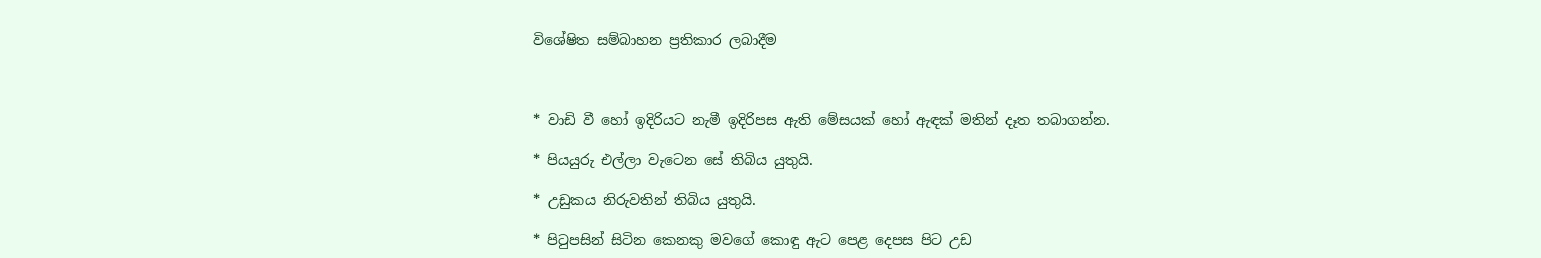විශේෂිත සම්බාහන ප්‍රතිකාර ලබාදීම



* වාඩි වී හෝ ඉදිරියට නැමී ඉදිරිපස ඇති මේසයක් හෝ ඇඳක් මතින් දෑත තබාගන්න.

* පියයුරු එල්ලා වැටෙන සේ තිබිය යුතුයි.

* උඩුකය නිරුවතින් තිබිය යුතුයි.

* පිටුපසින් සිටින කෙනකු මවගේ කොඳු ඇට පෙළ දෙපස පිට උඩ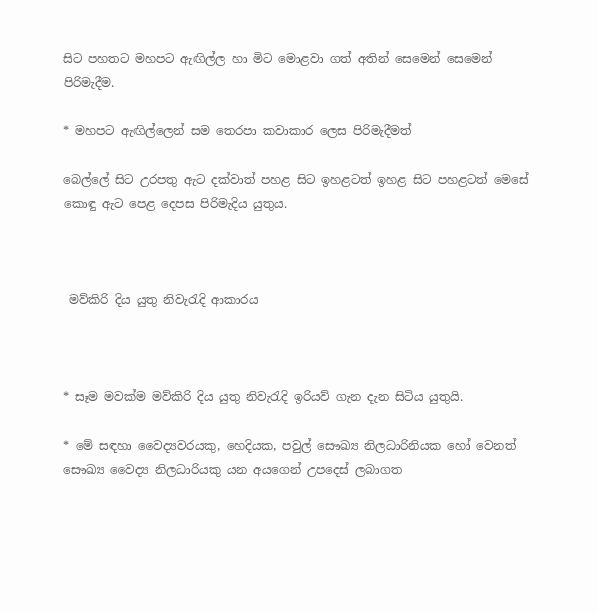සිට පහතට මහපට ඇඟිල්ල හා මිට මොළවා ගත් අතින් සෙමෙන් සෙමෙන් පිරිමැදීම.

* මහපට ඇඟිල්ලෙන් සම තෙරපා කවාකාර ලෙස පිරිමැදීමත්

බෙල්ලේ සිට උරපතු ඇට දක්වාත් පහළ සිට ඉහළටත් ඉහළ සිට පහළටත් මෙසේ කොඳු ඇට පෙළ දෙපස පිරිමැදිය යුතුය.



 මව්කිරි දිය යුතු නිවැරැදි ආකාරය



* සෑම මවක්ම මව්කිරි දිය යුතු නිවැරැදි ඉරියව් ගැන දැන සිටිය යුතුයි.

* මේ සඳහා වෛද්‍යවරයකු, හෙදියක, පවුල් සෞඛ්‍ය නිලධාරිනියක හෝ වෙනත් සෞඛ්‍ය වෛද්‍ය නිලධාරියකු යන අයගෙන් උපදෙස් ලබාගත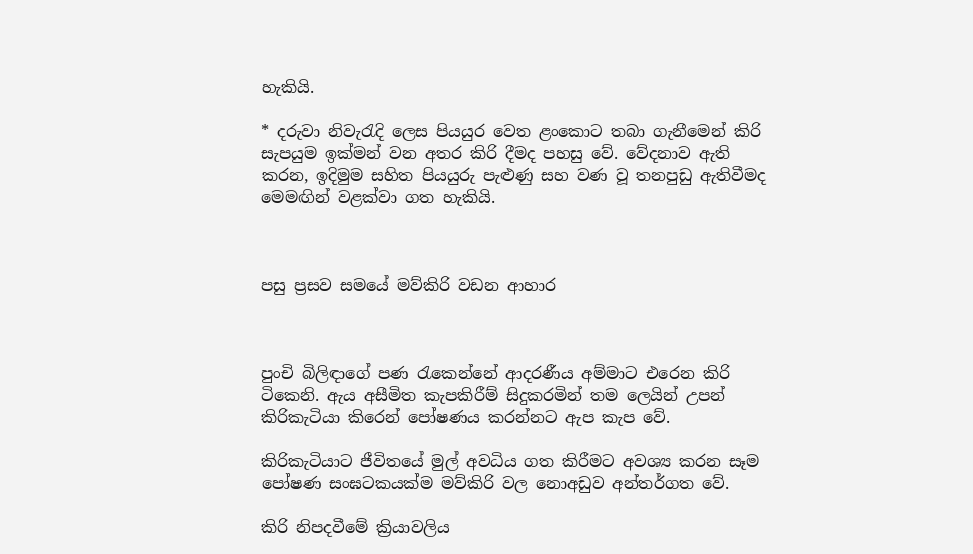හැකියි.

* දරුවා නිවැරැදි ලෙස පියයුර වෙත ළංකොට තබා ගැනීමෙන් කිරි සැපයුම ඉක්මන් වන අතර කිරි දීමද පහසු වේ. වේදනාව ඇති කරන, ඉදිමුම සහිත පියයුරු පැළුණු සහ වණ වූ තනපුඩු ඇතිවීමද මෙමඟින් වළක්වා ගත හැකියි.



පසු ප්‍රසව සමයේ මව්කිරි වඩන ආහාර



පුංචි බිලිඳාගේ පණ රැකෙන්නේ ආදරණීය අම්මාට එරෙන කිරි ටිකෙනි. ඇය අසීමිත කැපකිරීම් සිදුකරමින් තම ලෙයින් උපන් කිරිකැටියා කිරෙන් පෝෂණය කරන්නට ඇප කැප වේ.

කිරිකැටියාට ජීවිතයේ මුල් අවධිය ගත කිරීමට අවශ්‍ය කරන සෑම පෝෂණ සංඝටකයක්ම මව්කිරි වල නොඅඩුව අන්තර්ගත වේ.

කිරි නිපදවීමේ ක්‍රියාවලිය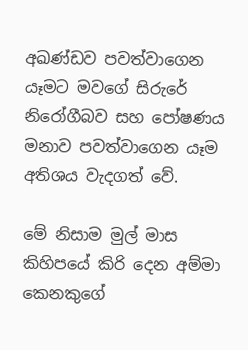අඛණ්ඩව පවත්වාගෙන යෑමට මවගේ සිරුරේ නිරෝගීබව සහ පෝෂණය මනාව පවත්වාගෙන යෑම අතිශය වැදගත් වේ.

මේ නිසාම මුල් මාස කිහිපයේ කිරි දෙන අම්මා කෙනකුගේ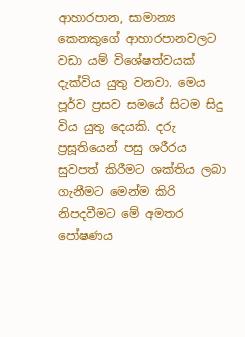ආහාරපාන, සාමාන්‍ය කෙනකුගේ ආහාරපානවලට වඩා යම් විශේෂත්වයක් දැක්විය යුතු වනවා. මෙය පූර්ව ප්‍රසව සමයේ සිටම සිදු විය යුතු දෙයකි. දරු ප්‍රසූතියෙන් පසු ශරීරය සුවපත් කිරීමට ශක්තිය ලබා ගැනීමට මෙන්ම කිරි නිපදවීමට මේ අමතර පෝෂණය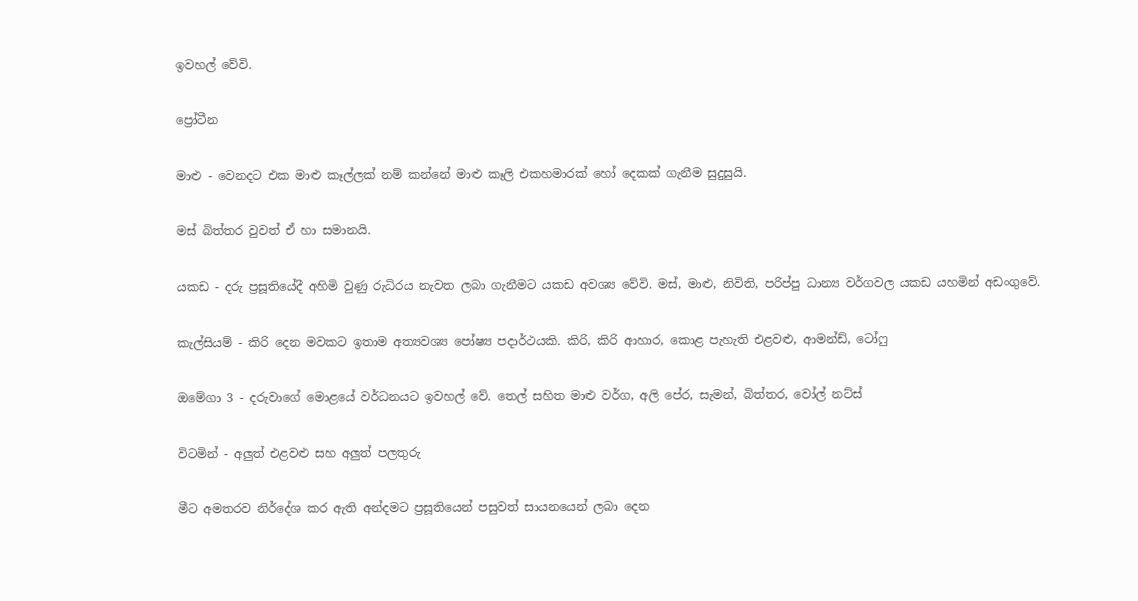ඉවහල් වේවි.

ප්‍රෝටීන

මාළු - වෙනදට එක මාළු කෑල්ලක් නම් කන්නේ මාළු කෑලි එකහමාරක් හෝ දෙකක් ගැනීම සුදුසුයි.

මස් බිත්තර වුවත් ඒ හා සමානයි.

යකඩ - දරු ප්‍රසූතියේදී අහිමි වුණු රුධිරය නැවත ලබා ගැනීමට යකඩ අවශ්‍ය වේවි. මස්, මාළු, නිවිති, පරිප්පු ධාන්‍ය වර්ගවල යකඩ යහමින් අඩංගුවේ.

කැල්සියම් - කිරි දෙන මවකට ඉතාම අත්‍යවශ්‍ය පෝෂ්‍ය පදාර්ථයකි. කිරි, කිරි ආහාර, කොළ පැහැති එළවළු, ආමන්ඩ්, ටෝෆු

ඔමේගා 3 - දරුවාගේ මොළයේ වර්ධනයට ඉවහල් වේ. තෙල් සහිත මාළු වර්ග, අලි පේර, සැමන්, බිත්තර, වෝල් නට්ස්

විටමින් - අලුත් එළවළු සහ අලුත් පලතුරු

මීට අමතරව නිර්දේශ කර ඇති අන්දමට ප්‍රසූතියෙන් පසුවත් සායනයෙන් ලබා දෙන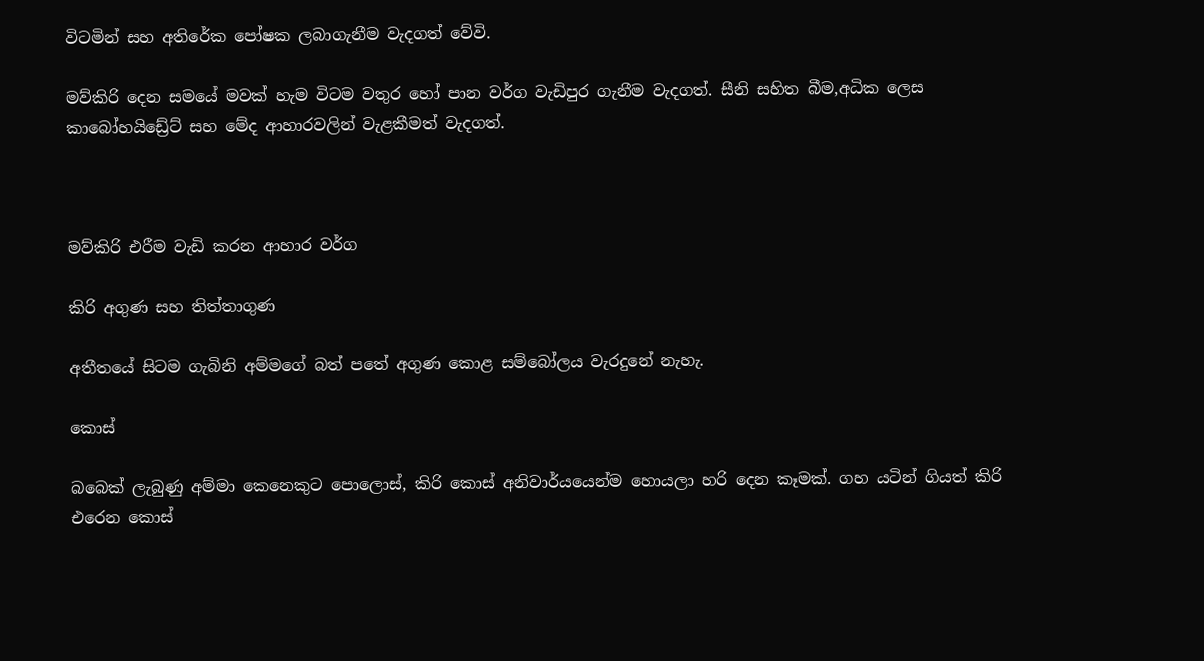විටමින් සහ අතිරේක පෝෂක ලබාගැනීම වැදගත් වේවි.

මව්කිරි දෙන සමයේ මවක් හැම විටම වතුර හෝ පාන වර්ග වැඩිපුර ගැනීම වැදගත්. සීනි සහිත බීම,අධික ලෙස කාබෝහයිඩ්‍රේට් සහ මේද ආහාරවලින් වැළකීමත් වැදගත්.



මව්කිරි එරීම වැඩි කරන ආහාර වර්ග

කිරි අගුණ සහ තිත්තාගුණ

අතීතයේ සිටම ගැබිනි අම්මගේ බත් පතේ අගුණ කොළ සම්බෝලය වැරදුනේ නැහැ.

කොස්

බබෙක් ලැබුණු අම්මා කෙනෙකුට පොලොස්, කිරි කොස් අනිවාර්යයෙන්ම හොයලා හරි දෙන කෑමක්. ගහ යටින් ගියත් කිරි එරෙන කොස්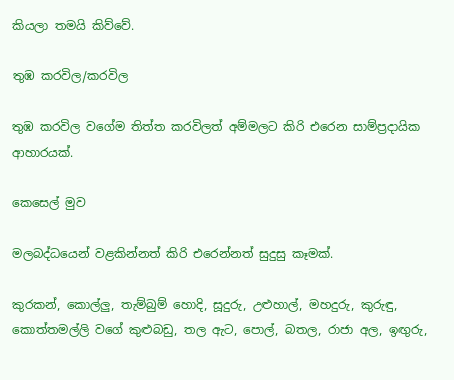කියලා තමයි කිව්වේ.

තුඹ කරවිල/කරවිල

තුඹ කරවිල වගේම තිත්ත කරවිලත් අම්මලට කිරි එරෙන සාම්ප්‍රදායික ආහාරයක්.

කෙසෙල් මුව

මලබද්ධයෙන් වළකින්නත් කිරි එරෙන්නත් සුදුසු කෑමක්.

කුරකන්, කොල්ලු, තැම්බුම් හොදි, සූදුරු, උළුහාල්, මහදුරු, කුරුඳු, කොත්තමල්ලි වගේ කුළුබඩු, තල ඇට, පොල්, බතල, රාජා අල, ඉඟුරු,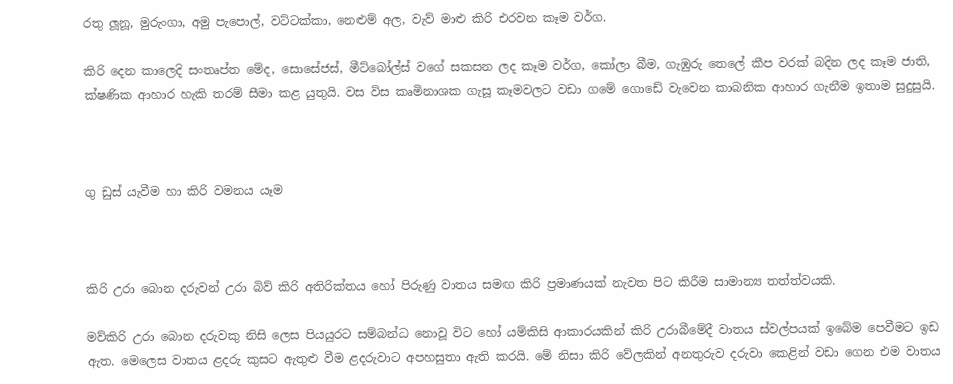රතු ලූනූ, මුරුංගා, අමු පැපොල්, වට්ටක්කා, නෙළුම් අල, වැව් මාළු කිරි එරවන කෑම වර්ග.

කිරි දෙන කාලෙදි සංතෘප්ත මේද, සොසේජස්, මීට්බෝල්ස් වගේ සකසන ලද කෑම වර්ග, කෝලා බීම, ගැඹුරු තෙලේ කීප වරක් බදින ලද කෑම ජාති, ක්ෂණික ආහාර හැකි තරම් සීමා කළ යුතුයි. වස විස කෘමිනාශක ගැසූ කෑමවලට වඩා ගමේ ගොඩේ වැවෙන කාබනික ආහාර ගැනීම ඉතාම සුදුසුයි.



ගු ඩුස් යැවීම හා කිරි වමනය යෑම



කිරි උරා බොන දරුවන් උරා බිව් කිරි අතිරික්තය හෝ පිරුණු වාතය සමඟ කිරි ප්‍රමාණයක් නැවත පිට කිරීම සාමාන්‍ය තත්ත්වයකි.

මව්කිරි උරා බොන දරුවකු නිසි ලෙස පියයුරට සම්බන්ධ නොවූ විට හෝ යම්කිසි ආකාරයකින් කිරි උරාබීමේදී වාතය ස්වල්පයක් ඉබේම පෙවීමට ඉඩ ඇත. මෙලෙස වාතය ළදරු කුසට ඇතුළු වීම ළදරුවාට අපහසුතා ඇති කරයි. මේ නිසා කිරි වේලකින් අනතුරුව දරුවා කෙළින් වඩා ගෙන එම වාතය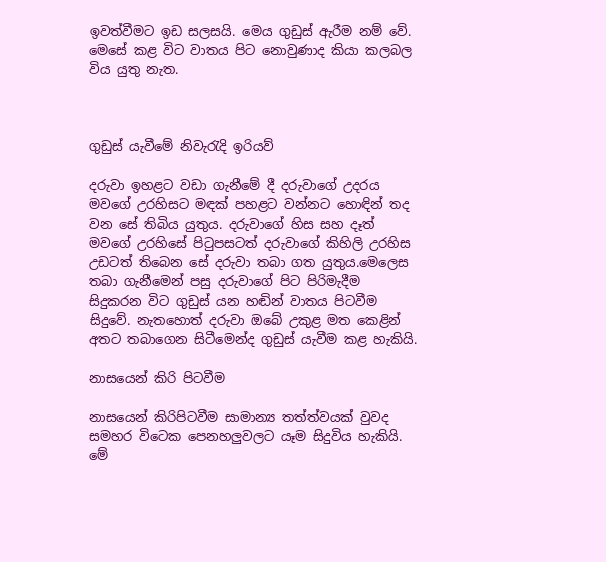ඉවත්වීමට ඉඩ සලසයි. මෙය ගුඩුස් ඇරීම නම් වේ. මෙසේ කළ විට වාතය පිට නොවුණාද කියා කලබල විය යුතු නැත.



ගුඩුස් යැවීමේ නිවැරැදි ඉරියව්

දරුවා ඉහළට වඩා ගැනීමේ දී දරුවාගේ උදරය මවගේ උරහිසට මඳක් පහළට වන්නට හොඳින් තද වන සේ තිබිය යුතුය. දරුවාගේ හිස සහ දෑත් මවගේ උරහිසේ පිටුපසටත් දරුවාගේ කිහිලි උරහිස උඩටත් තිබෙන සේ දරුවා තබා ගත යුතුය.මෙලෙස තබා ගැනීමෙන් පසු දරුවාගේ පිට පිරිමැදීම සිදුකරන විට ගුඩුස් යන හඬින් වාතය පිටවීම සිදුවේ. නැතහොත් දරුවා ඔබේ උකුළ මත කෙළින් අතට තබාගෙන සිටීමෙන්ද ගුඩුස් යැවීම කළ හැකියි.

නාසයෙන් කිරි පිටවීම

නාසයෙන් කිරිපිටවීම සාමාන්‍ය තත්ත්වයක් වුවද සමහර විටෙක පෙනහලුවලට යෑම සිදුවිය හැකියි. මේ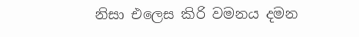නිසා එලෙස කිරි වමනය දමන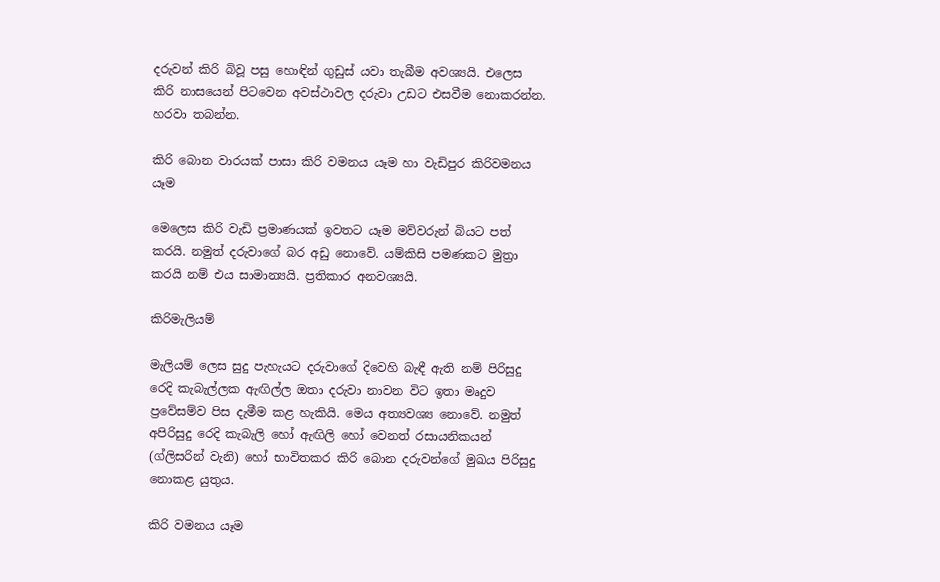දරුවන් කිරි බිවූ පසු හොඳින් ගුඩුස් යවා තැබීම අවශ්‍යයි. එලෙස කිරි නාසයෙන් පිටවෙන අවස්ථාවල දරුවා උඩට එසවීම නොකරන්න. හරවා තබන්න.

කිරි බොන වාරයක් පාසා කිරි වමනය යෑම හා වැඩිපුර කිරිවමනය යෑම

මෙලෙස කිරි වැඩි ප්‍රමාණයක් ඉවතට යෑම මව්වරුන් බියට පත් කරයි. නමුත් දරුවාගේ බර අඩු නොවේ. යම්කිසි පමණකට මුත්‍රා කරයි නම් එය සාමාන්‍යයි. ප්‍රතිකාර අනවශ්‍යයි.

කිරිමැලියම්

මැලියම් ලෙස සුදු පැහැයට දරුවාගේ දිවෙහි බැඳී ඇති නම් පිරිසුදු රෙදි කැබැල්ලක ඇඟිල්ල ඔතා දරුවා නාවන විට ඉතා මෘදුව ප්‍රවේසම්ව පිස දැමීම කළ හැකියි. මෙය අත්‍යවශ්‍ය නොවේ. නමුත් අපිරිසුදු රෙදි කැබැලි හෝ ඇඟිලි හෝ වෙනත් රසායනිකයන් (ග්ලිසරින් වැනි) හෝ භාවිතකර කිරි බොන දරුවන්ගේ මුඛය පිරිසුදු නොකළ යුතුය.

කිරි වමනය යෑම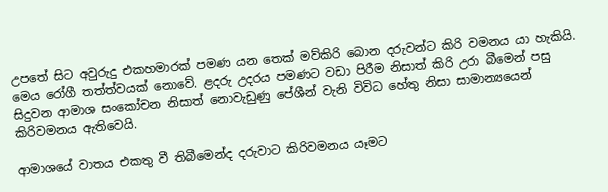උපතේ සිට අවුරුදු එකහමාරක් පමණ යන තෙක් මව්කිරි බොන දරුවන්ට කිරි වමනය යා හැකියි. මෙය රෝගී තත්ත්වයක් නොවේ. ළදරු උදරය පමණට වඩා පිරීම නිසාත් කිරි උරා බීමෙන් පසු සිදුවන ආමාශ සංකෝචන නිසාත් නොවැඩුණු පේශීන් වැනි විවිධ හේතු නිසා සාමාන්‍යයෙන් කිරිවමනය ඇතිවෙයි.

ආමාශයේ වාතය එකතු වී තිබීමෙන්ද දරුවාට කිරිවමනය යෑමට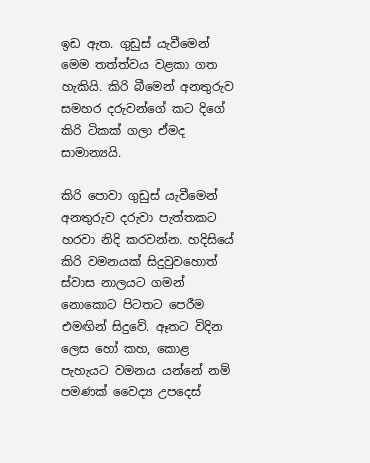ඉඩ ඇත. ගුඩුස් යැවීමෙන් මෙම තත්ත්වය වළකා ගත හැකියි. කිරි බීමෙන් අනතුරුව සමහර දරුවන්ගේ කට දිගේ කිරි ටිකක් ගලා ඒමද සාමාන්‍යයි.

කිරි පොවා ගුඩුස් යැවීමෙන් අනතුරුව දරුවා පැත්තකට හරවා නිදි කරවන්න. හදිසියේ කිරි වමනයක් සිදුවුවහොත් ස්වාස නාලයට ගමන් නොකොට පිටතට පෙරීම එමඟින් සිදුවේ. ඈතට විදින ලෙස හෝ කහ, කොළ පැහැයට වමනය යන්නේ නම් පමණක් වෛද්‍ය උපදෙස්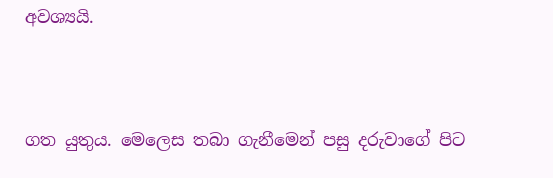අවශ්‍යයි.



ගත යුතුය. මෙලෙස තබා ගැනීමෙන් පසු දරුවාගේ පිට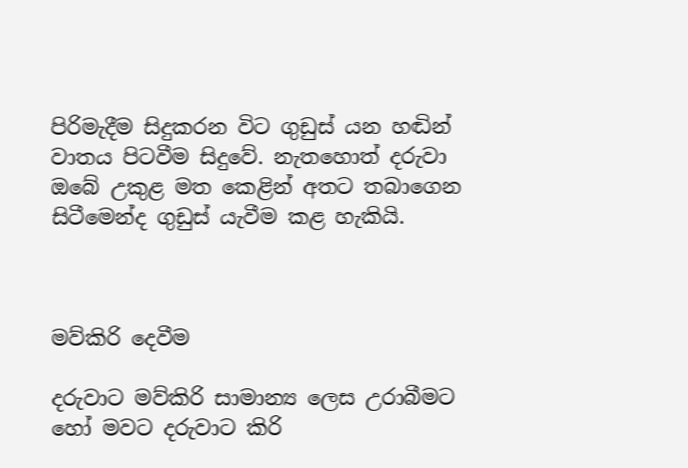පිරිමැදීම සිදුකරන විට ගුඩුස් යන හඬින් වාතය පිටවීම සිදුවේ. නැතහොත් දරුවා ඔබේ උකුළ මත කෙළින් අතට තබාගෙන සිටීමෙන්ද ගුඩුස් යැවීම කළ හැකියි.



මව්කිරි දෙවීම

දරුවාට මව්කිරි සාමාන්‍ය ලෙස උරාබීමට හෝ මවට දරුවාට කිරි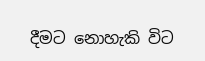දීමට නොහැකි විට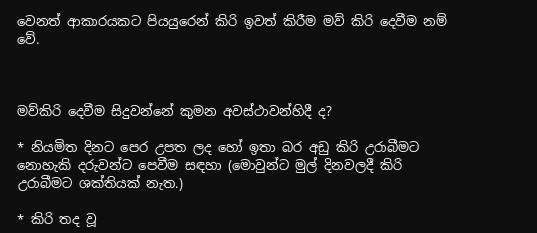වෙනත් ආකාරයකට පියයුරෙන් කිරි ඉවත් කිරීම මව් කිරි දෙවීම නම් වේ.



මව්කිරි දෙවීම සිදුවන්නේ කුමන අවස්ථාවන්හිදී ද?

* නියමිත දිනට පෙර උපත ලද හෝ ඉතා බර අඩු කිරි උරාබීමට නොහැකි දරුවන්ට පෙවීම සඳහා (මොවුන්ට මුල් දිනවලදී කිරි උරාබීමට ශක්තියක් නැත.)

* කිරි තද වූ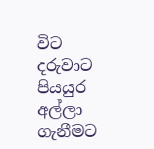විට දරුවාට පියයුර අල්ලා ගැනීමට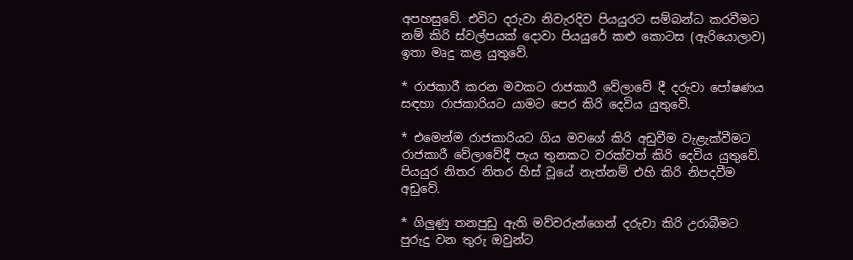අපහසුවේ. එවිට දරුවා නිවැරදිව පියයුරට සම්බන්ධ කරවීමට නම් කිරි ස්වල්පයක් දොවා පියයුරේ කළු කොටස (ඇරියොලාව) ඉතා මෘදු කළ යුතුවේ.

* රාජකාරී කරන මවකට රාජකාරී වේලාවේ දී දරුවා පෝෂණය සඳහා රාජකාරියට යාමට පෙර කිරි දෙවිය යුතුවේ.

* එමෙන්ම රාජකාරියට ගිය මවගේ කිරි අඩුවීම වැළැක්වීමට රාජකාරී වේලාවේදී පැය තුනකට වරක්වත් කිරි දෙවිය යුතුවේ. පියයුර නිතර නිතර හිස් වූයේ නැත්නම් එහි කිරි නිපදවීම අඩුවේ.

* ගිලුණු තනපුඩු ඇති මව්වරුන්ගෙන් දරුවා කිරි උරාබීමට පුරුදු වන තුරු ඔවුන්ට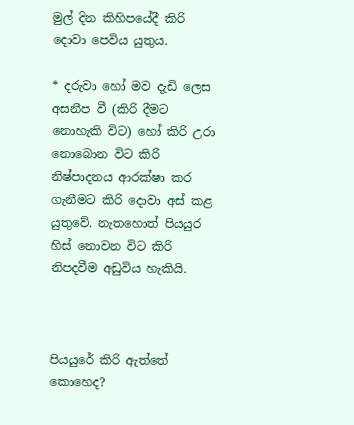මුල් දින කිහිපයේදී කිරි දොවා පෙවිය යුතුය.

* දරුවා හෝ මව දැඩි ලෙස අසනීප වී (කිරි දීමට නොහැකි විට) හෝ කිරි උරා නොබොන විට කිරි නිෂ්පාදනය ආරක්ෂා කර ගැනීමට කිරි දොවා අස් කළ යුතුවේ. නැතහොත් පියයුර හිස් නොවන විට කිරි නිපදවීම අඩුවිය හැකියි.



පියයුරේ කිරි ඇත්තේ කොහෙද?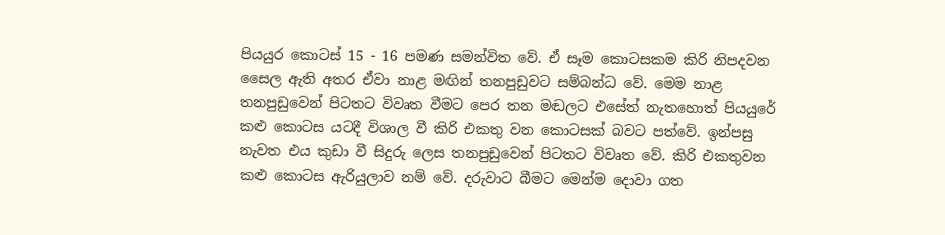පියයුර කොටස් 15 - 16 පමණ සමන්විත වේ. ඒ සෑම කොටසකම කිරි නිපදවන සෛල ඇති අතර ඒවා නාළ මඟින් තනපුඩුවට සම්බන්ධ වේ. මෙම නාළ තනපුඩුවෙන් පිටතට විවෘත වීමට පෙර තන මඬලට එසේත් නැතහොත් පියයුරේ කළු කොටස යටදී විශාල වී කිරි එකතු වන කොටසක් බවට පත්වේ. ඉන්පසු නැවත එය කුඩා වී සිදුරු ලෙස තනපුඩුවෙන් පිටතට විවෘත වේ. කිරි එකතුවන කළු කොටස ඇරියුලාව නම් වේ. දරුවාට බීමට මෙන්ම දොවා ගත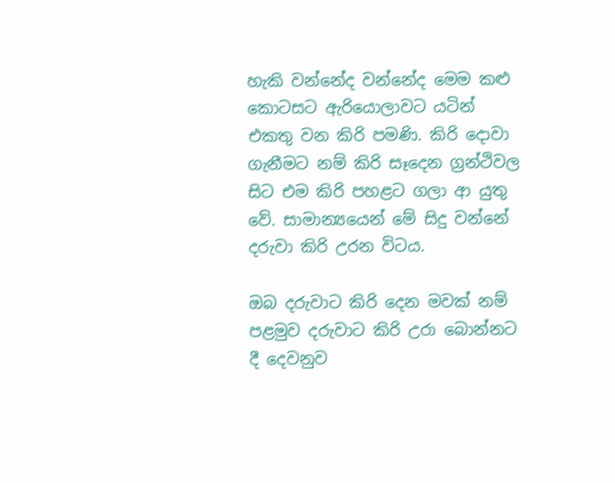හැකි වන්නේද වන්නේද මෙම කළු කොටසට ඇරියොලාවට යටින් එකතු වන කිරි පමණි. කිරි දොවා ගැනීමට නම් කිරි සෑදෙන ග්‍රන්ථිවල සිට එම කිරි පහළට ගලා ආ යුතු වේ. සාමාන්‍යයෙන් මේ සිදු වන්නේ දරුවා කිරි උරන විටය.

ඔබ දරුවාට කිරි දෙන මවක් නම් පළමුව දරුවාට කිරි උරා බොන්නට දී දෙවනුව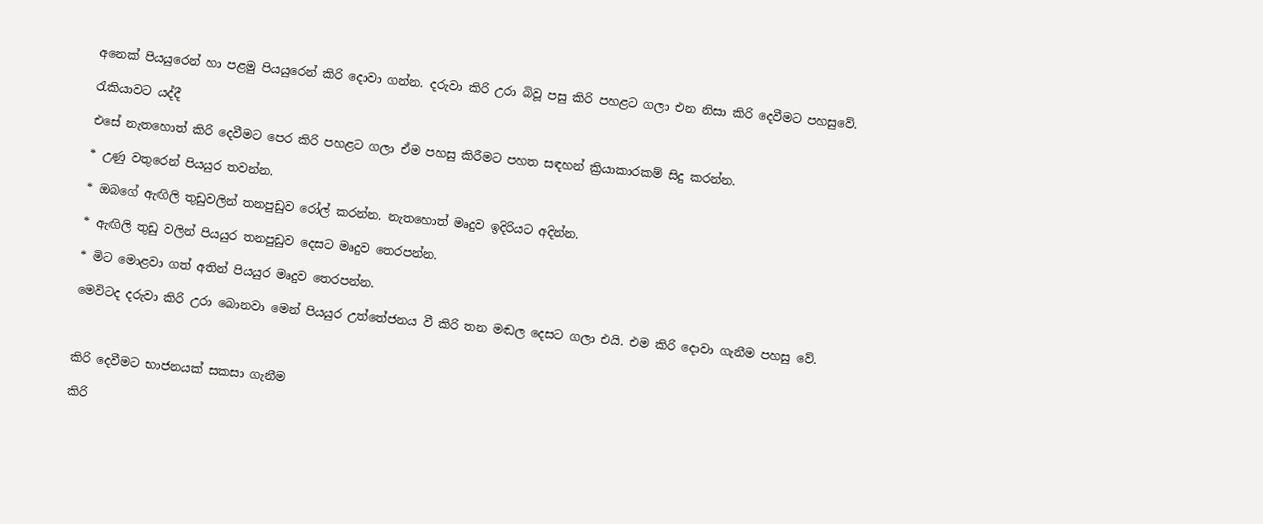අනෙක් පියයුරෙන් හා පළමු පියයුරෙන් කිරි දොවා ගන්න. දරුවා කිරි උරා බිවූ පසු කිරි පහළට ගලා එන නිසා කිරි දෙවීමට පහසුවේ.

රැකියාවට යද්දී

එසේ නැතහොත් කිරි දෙවීමට පෙර කිරි පහළට ගලා ඒම පහසු කිරීමට පහත සඳහන් ක්‍රියාකාරකම් සිදු කරන්න.

* උණු වතුරෙන් පියයුර තවන්න.

* ඔබගේ ඇඟිලි තුඩුවලින් තනපුඩුව රෝල් කරන්න. නැතහොත් මෘදුව ඉදිරියට අදින්න.

* ඇඟිලි තුඩු වලින් පියයුර තනපුඩුව දෙසට මෘදුව තෙරපන්න.

* මිට මොළවා ගත් අතින් පියයුර මෘදුව තෙරපන්න.

මෙවිටද දරුවා කිරි උරා බොනවා මෙන් පියයුර උත්තේජනය වී කිරි තන මඬල දෙසට ගලා එයි. එම කිරි දොවා ගැනීම පහසු වේ.



කිරි දෙවීමට භාජනයක් සකසා ගැනීම

කිරි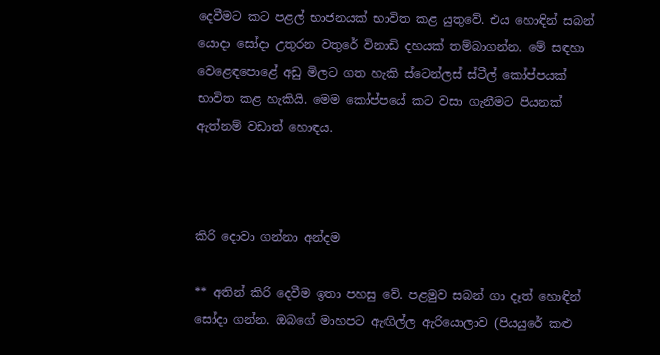දෙවීමට කට පළල් භාජනයක් භාවිත කළ යුතුවේ. එය හොඳින් සබන් යොදා සෝදා උතුරන වතුරේ විනාඩි දහයක් තම්බාගන්න. මේ සඳහා වෙළෙඳපොළේ අඩු මිලට ගත හැකි ස්ටෙන්ලස් ස්ටීල් කෝප්පයක් භාවිත කළ හැකියි. මෙම කෝප්පයේ කට වසා ගැනීමට පියනක් ඇත්නම් වඩාත් හොඳය.



කිරි දොවා ගන්නා අන්දම

** අතින් කිරි දෙවීම ඉතා පහසු වේ. පළමුව සබන් ගා දෑත් හොඳින් සෝදා ගන්න. ඔබගේ මාහපට ඇඟිල්ල ඇරියොලාව (පියයුරේ කළු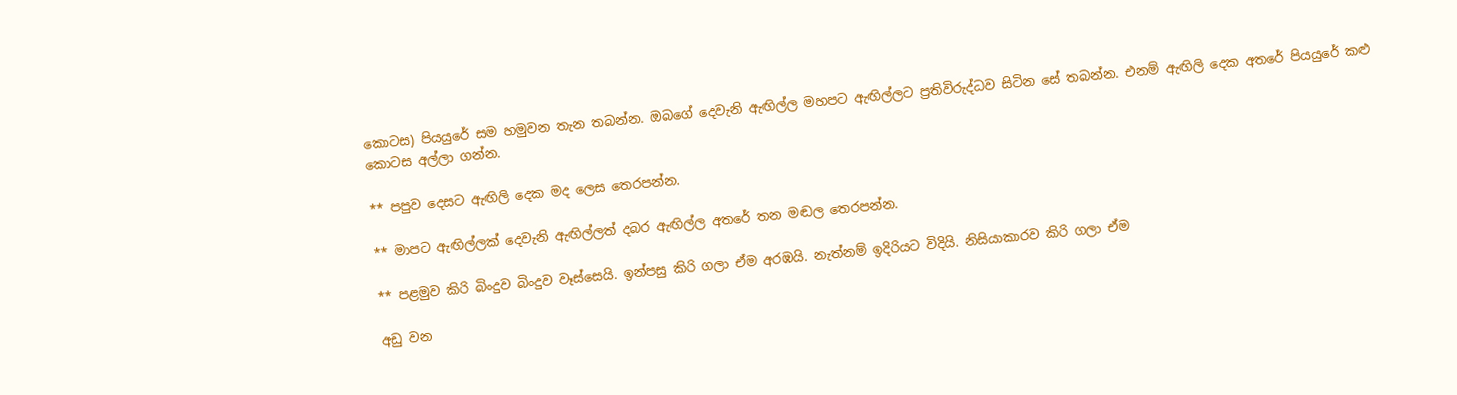කොටස) පියයුරේ සම හමුවන තැන තබන්න. ඔබගේ දෙවැනි ඇඟිල්ල මහපට ඇඟිල්ලට ප්‍රතිවිරුද්ධව සිටින සේ තබන්න. එනම් ඇඟිලි දෙක අතරේ පියයුරේ කළු කොටස අල්ලා ගන්න.

** පපුව දෙසට ඇඟිලි දෙක මද ලෙස තෙරපන්න.

** මාපට ඇඟිල්ලක් දෙවැනි ඇඟිල්ලත් දබර ඇඟිල්ල අතරේ තන මඬල තෙරපන්න.

** පළමුව කිරි බිංදුව බිංදුව වෑස්සෙයි. ඉන්පසු කිරි ගලා ඒම අරඹයි. නැත්නම් ඉදිරියට විදියි. නිසියාකාරව කිරි ගලා ඒම

අඩු වන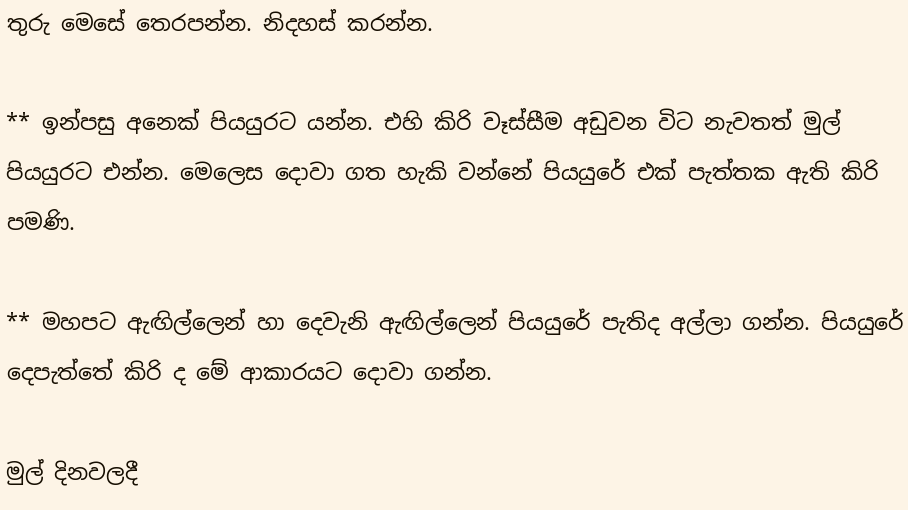තුරු මෙසේ තෙරපන්න. නිදහස් කරන්න.

** ඉන්පසු අනෙක් පියයුරට යන්න. එහි කිරි වෑස්සීම අඩුවන විට නැවතත් මුල් පියයුරට එන්න. මෙලෙස දොවා ගත හැකි වන්නේ පියයුරේ එක් පැත්තක ඇති කිරි පමණි.

** මහපට ඇඟිල්ලෙන් හා දෙවැනි ඇඟිල්ලෙන් පියයුරේ පැතිද අල්ලා ගන්න. පියයුරේ දෙපැත්තේ කිරි ද මේ ආකාරයට දොවා ගන්න.

මුල් දිනවලදී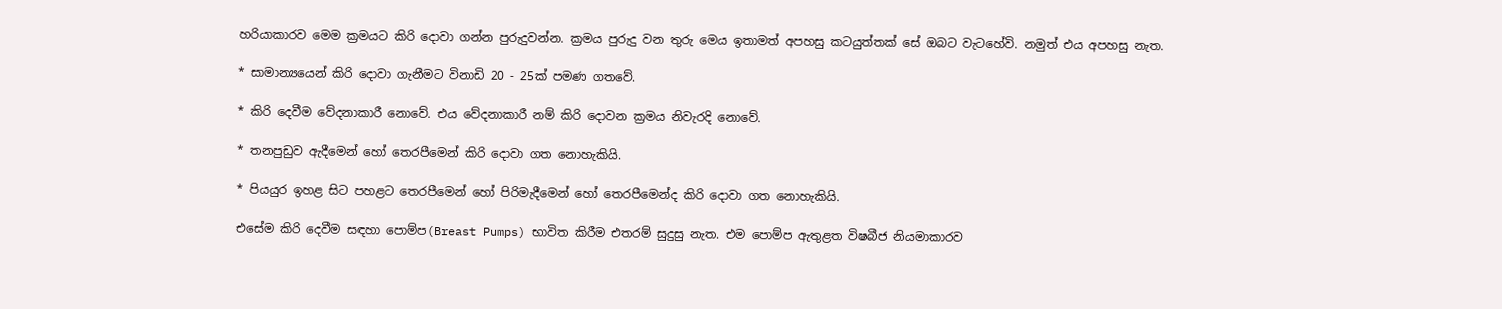හරියාකාරව මෙම ක්‍රමයට කිරි දොවා ගන්න පුරුදුවන්න. ක්‍රමය පුරුදු වන තුරු මෙය ඉතාමත් අපහසු කටයුත්තක් සේ ඔබට වැටහේවි. නමුත් එය අපහසු නැත.

* සාමාන්‍යයෙන් කිරි දොවා ගැනීමට විනාඩි 20 - 25ක් පමණ ගතවේ.

* කිරි දෙවීම වේදනාකාරී නොවේ. එය වේදනාකාරී නම් කිරි දොවන ක්‍රමය නිවැරදි නොවේ.

* තනපුඩුව ඇදීමෙන් හෝ තෙරපීමෙන් කිරි දොවා ගත නොහැකියි.

* පියයුර ඉහළ සිට පහළට තෙරපීමෙන් හෝ පිරිමැදීමෙන් හෝ තෙරපීමෙන්ද කිරි දොවා ගත නොහැකියි.

එසේම කිරි දෙවීම සඳහා පොම්ප(Breast Pumps) භාවිත කිරීම එතරම් සුදුසු නැත. එම පොම්ප ඇතුළත විෂබීජ නියමාකාරව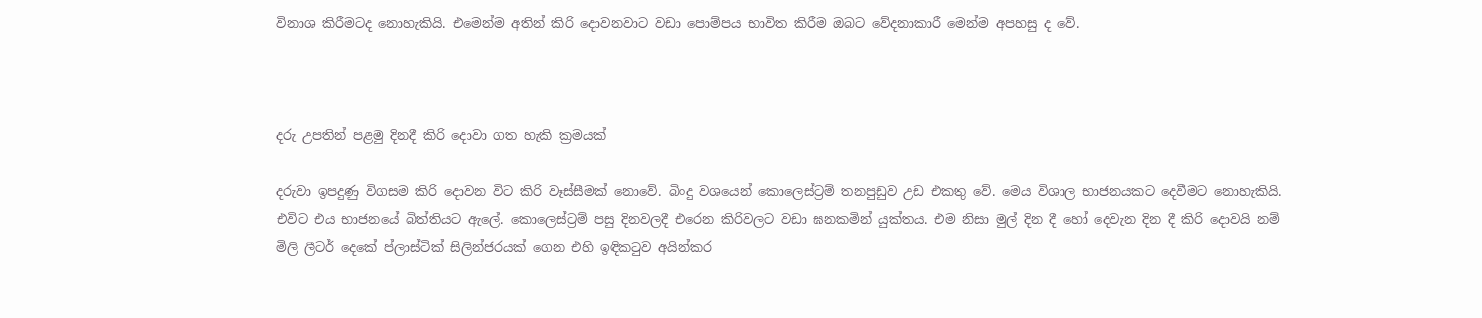විනාශ කිරීමටද නොහැකියි. එමෙන්ම අතින් කිරි දොවනවාට වඩා පොම්පය භාවිත කිරීම ඔබට වේදනාකාරී මෙන්ම අපහසු ද වේ.



දරු උපතින් පළමු දිනදී කිරි දොවා ගත හැකි ක්‍රමයක්

දරුවා ඉපදුණු විගසම කිරි දොවන විට කිරි වෑස්සීමක් නොවේ. බිංදු වශයෙන් කොලෙස්ට්‍රම් තනපුඩුව උඩ එකතු වේ. මෙය විශාල භාජනයකට දෙවීමට නොහැකියි. එවිට එය භාජනයේ බිත්තියට ඇලේ. කොලෙස්ට්‍රම් පසු දිනවලදී එරෙන කිරිවලට වඩා ඝනකමින් යුක්තය. එම නිසා මුල් දින දී හෝ දෙවැන දින දී කිරි දොවයි නම් මිලි ලීටර් දෙකේ ප්ලාස්ටික් සිලින්ජරයක් ගෙන එහි ඉඳිකටුව අයින්කර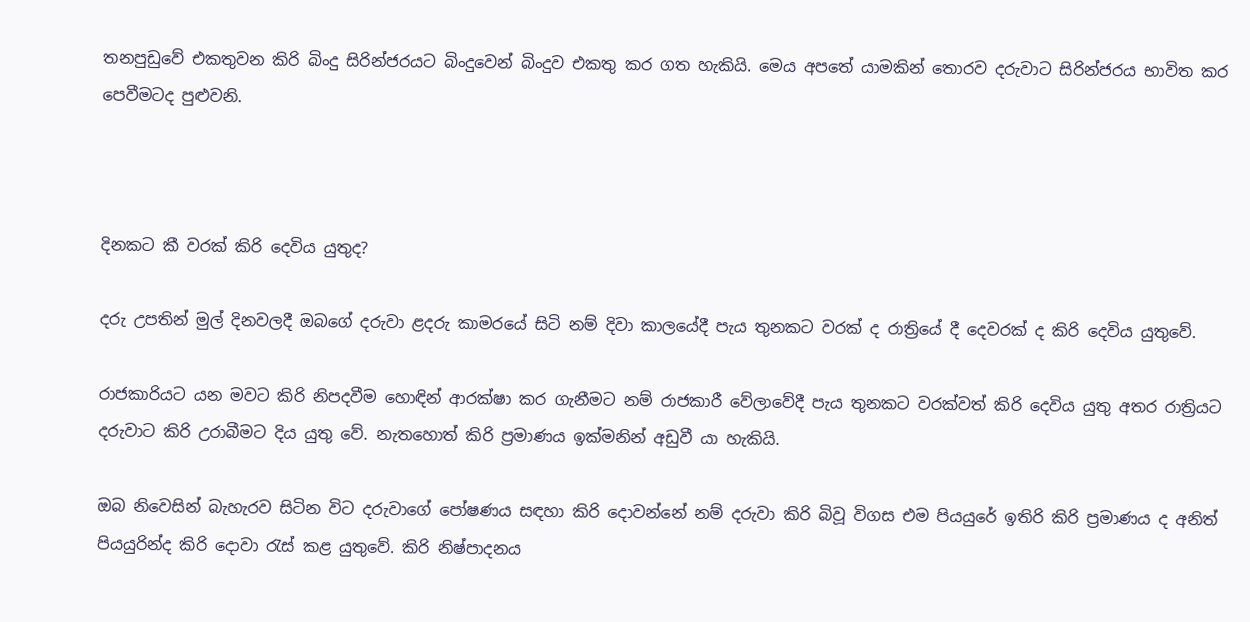තනපුඩුවේ එකතුවන කිරි බිංදු සිරින්ජරයට බිංදුවෙන් බිංදුව එකතු කර ගත හැකියි. මෙය අපතේ යාමකින් තොරව දරුවාට සිරින්ජරය භාවිත කර පෙවීමටද පුළුවනි.



දිනකට කී වරක් කිරි දෙවිය යුතුද?

දරු උපතින් මුල් දිනවලදී ඔබගේ දරුවා ළදරු කාමරයේ සිටි නම් දිවා කාලයේදී පැය තුනකට වරක් ද රාත්‍රියේ දී දෙවරක් ද කිරි දෙවිය යුතුවේ.

රාජකාරියට යන මවට කිරි නිපදවීම හොඳින් ආරක්ෂා කර ගැනීමට නම් රාජකාරී වේලාවේදී පැය තුනකට වරක්වත් කිරි දෙවිය යුතු අතර රාත්‍රියට දරුවාට කිරි උරාබීමට දිය යුතු වේ. නැතහොත් කිරි ප්‍රමාණය ඉක්මනින් අඩුවී යා හැකියි.

ඔබ නිවෙසින් බැහැරව සිටින විට දරුවාගේ පෝෂණය සඳහා කිරි දොවන්නේ නම් දරුවා කිරි බිවූ විගස එම පියයුරේ ඉතිරි කිරි ප්‍රමාණය ද අනිත් පියයුරින්ද කිරි දොවා රැස් කළ යුතුවේ. කිරි නිෂ්පාදනය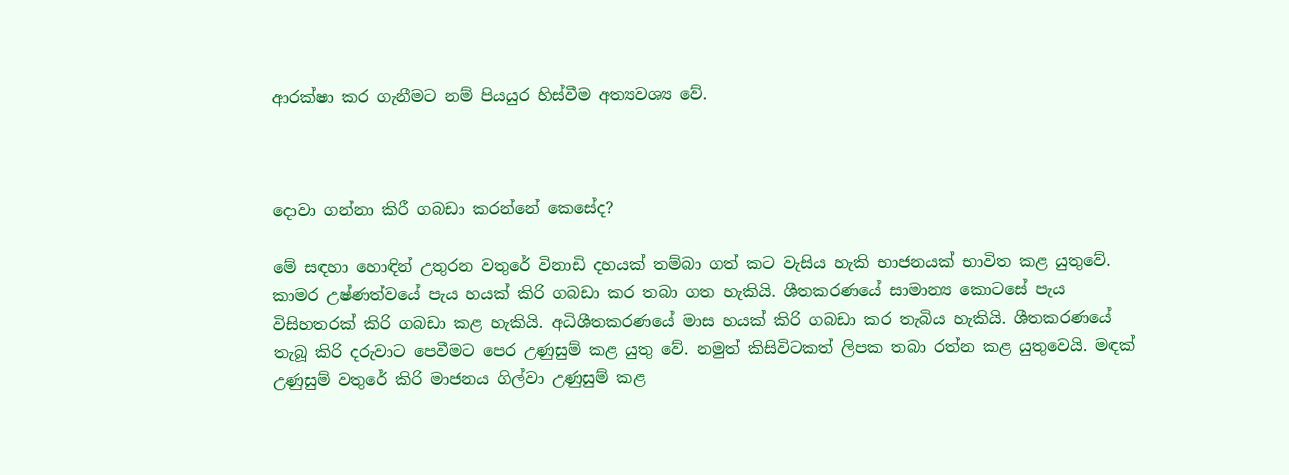ආරක්ෂා කර ගැනීමට නම් පියයුර හිස්වීම අත්‍යවශ්‍ය වේ.



දොවා ගන්නා කිරී ගබඩා කරන්නේ කෙසේද?

මේ සඳහා හොඳින් උතුරන වතුරේ විනාඩි දහයක් තම්බා ගත් කට වැසිය හැකි භාජනයක් භාවිත කළ යුතුවේ. කාමර උෂ්ණත්වයේ පැය හයක් කිරි ගබඩා කර තබා ගත හැකියි. ශීතකරණයේ සාමාන්‍ය කොටසේ පැය විසිහතරක් කිරි ගබඩා කළ හැකියි. අධිශීතකරණයේ මාස හයක් කිරි ගබඩා කර තැබිය හැකියි. ශීතකරණයේ තැබූ කිරි දරුවාට පෙවීමට පෙර උණුසුම් කළ යුතු වේ. නමුත් කිසිවිටකත් ලිපක තබා රත්න කළ යුතුවෙයි. මඳක් උණුසුම් වතුරේ කිරි මාජනය ගිල්වා උණුසුම් කළ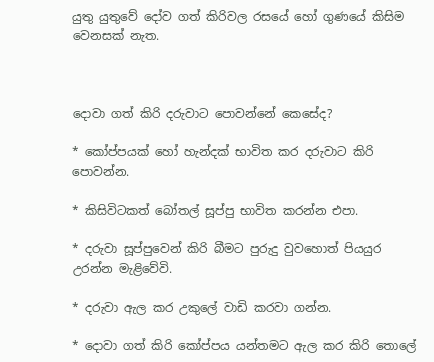යුතු යුතුවේ දෝව ගත් කිරිවල රසයේ හෝ ගුණයේ කිසිම වෙනසක් නැත.



දොවා ගත් කිරි දරුවාට පොවන්නේ කෙසේද?

* කෝප්පයක් හෝ හැන්දක් භාවිත කර දරුවාට කිරි පොවන්න.

* කිසිවිටකත් බෝතල් සූප්පු භාවිත කරන්න එපා.

* දරුවා සූප්පුවෙන් කිරි බීමට පුරුදු වුවහොත් පියයුර උරන්න මැළිවේවි.

* දරුවා ඇල කර උකුලේ වාඩි කරවා ගන්න.

* දොවා ගත් කිරි කෝප්පය යන්තමට ඇල කර කිරි තොලේ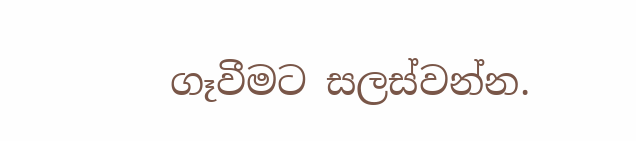ගෑවීමට සලස්වන්න.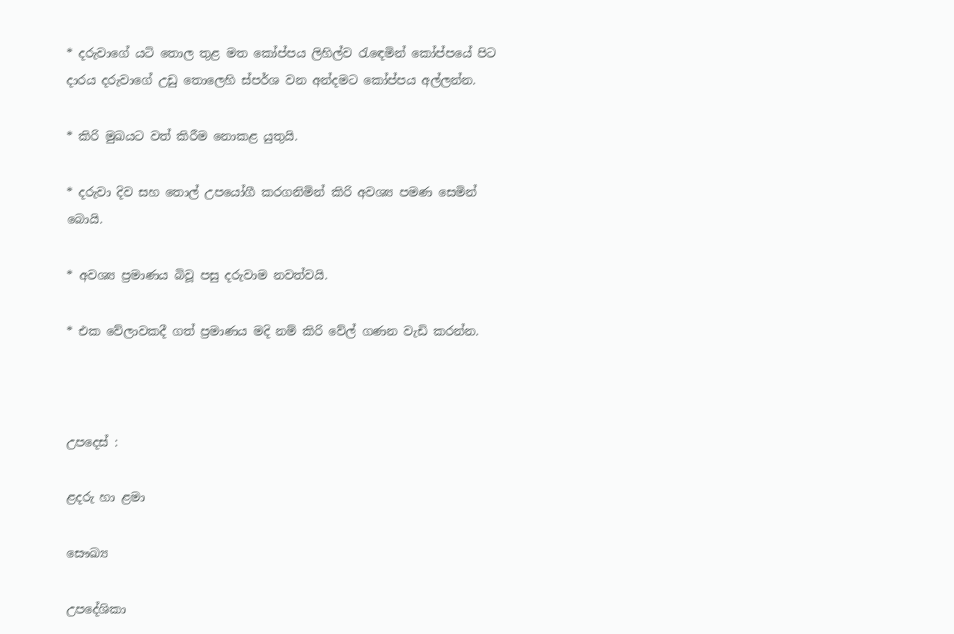* දරුවාගේ යටි තොල තුළ මත කෝප්පය ලිහිල්ව රැඳෙමින් කෝප්පයේ පිට දාරය දරුවාගේ උඩු තොලෙහි ස්පර්ශ වන අන්දමට කෝප්පය අල්ලන්න.

* කිරි මුඛයට වත් කිරීම නොකළ යුතුයි.

* දරුවා දිව සහ තොල් උපයෝගී කරගනිමින් කිරි අවශ්‍ය පමණ සෙමින් බොයි.

* අවශ්‍ය ප්‍රමාණය බිවූ පසු දරුවාම නවත්වයි.

* එක වේලාවකදී ගත් ප්‍රමාණය මදි නම් කිරි වේල් ගණන වැඩි කරන්න.



උපදෙස් :

ළදරු හා ළමා

සෞඛ්‍ය

උපදේශිකා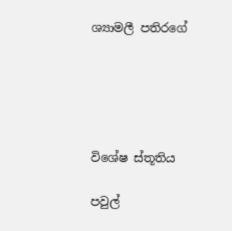ශ්‍යාමලී පතිරගේ





විශේෂ ස්තූතිය

පවුල්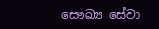සෞඛ්‍ය සේවා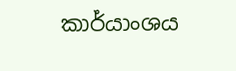කාර්යාංශය